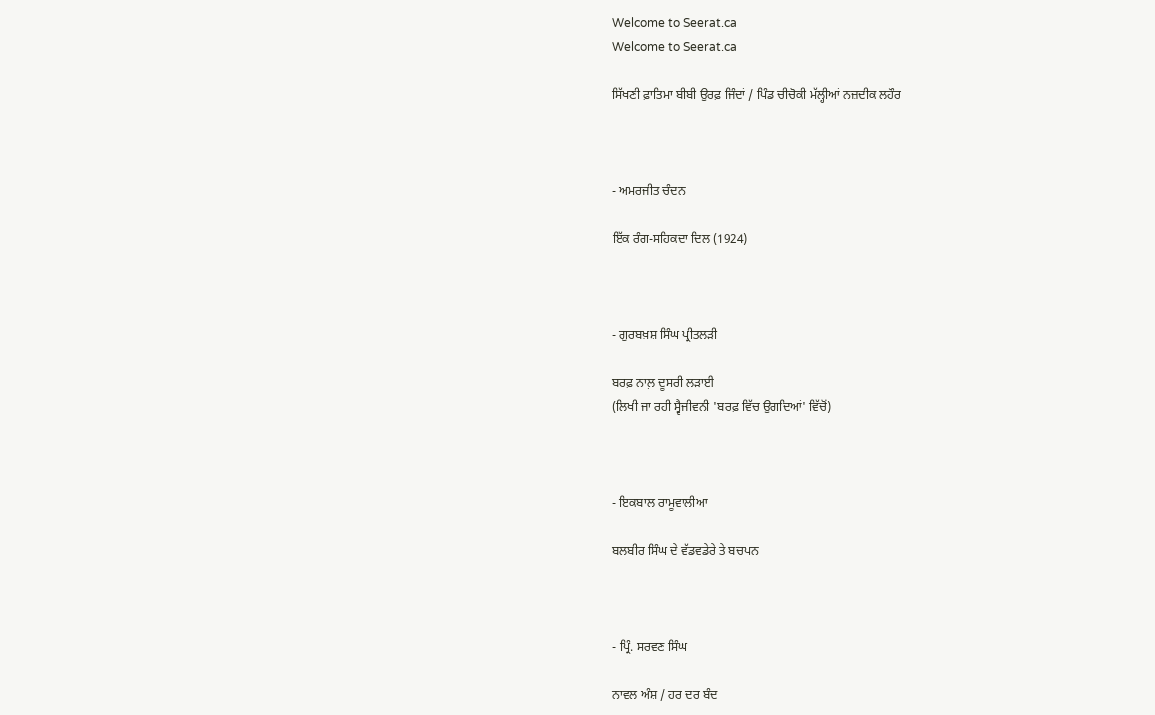Welcome to Seerat.ca
Welcome to Seerat.ca

ਸਿੱਖਣੀ ਫ਼ਾਤਿਮਾ ਬੀਬੀ ਉਰਫ਼ ਜਿੰਦਾਂ / ਪਿੰਡ ਚੀਚੋਕੀ ਮੱਲ੍ਹੀਆਂ ਨਜ਼ਦੀਕ ਲਹੌਰ



- ਅਮਰਜੀਤ ਚੰਦਨ

ਇੱਕ ਰੰਗ-ਸਹਿਕਦਾ ਦਿਲ (1924)



- ਗੁਰਬਖ਼ਸ਼ ਸਿੰਘ ਪ੍ਰੀਤਲੜੀ

ਬਰਫ਼ ਨਾਲ਼ ਦੂਸਰੀ ਲੜਾਈ
(ਲਿਖੀ ਜਾ ਰਹੀ ਸ੍ਵੈਜੀਵਨੀ 'ਬਰਫ਼ ਵਿੱਚ ਉਗਦਿਆਂ' ਵਿੱਚੋਂ)



- ਇਕਬਾਲ ਰਾਮੂਵਾਲੀਆ

ਬਲਬੀਰ ਸਿੰਘ ਦੇ ਵੱਡਵਡੇਰੇ ਤੇ ਬਚਪਨ



- ਪ੍ਰਿੰ. ਸਰਵਣ ਸਿੰਘ

ਨਾਵਲ ਅੰਸ਼ / ਹਰ ਦਰ ਬੰਦ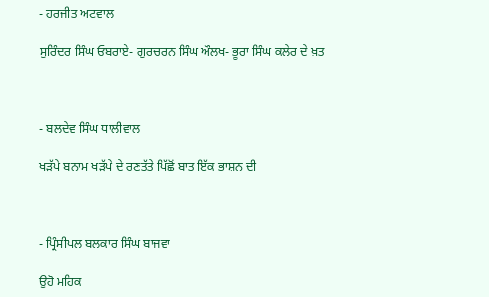- ਹਰਜੀਤ ਅਟਵਾਲ

ਸੁਰਿੰਦਰ ਸਿੰਘ ਓਬਰਾਏ- ਗੁਰਚਰਨ ਸਿੰਘ ਔਲਖ- ਭੂਰਾ ਸਿੰਘ ਕਲੇਰ ਦੇ ਖ਼ਤ



- ਬਲਦੇਵ ਸਿੰਘ ਧਾਲੀਵਾਲ

ਖੜੱਪੇ ਬਨਾਮ ਖੜੱਪੇ ਦੇ ਰਣਤੱਤੇ ਪਿੱਛੋਂ ਬਾਤ ਇੱਕ ਭਾਸ਼ਨ ਦੀ



- ਪ੍ਰਿੰਸੀਪਲ ਬਲਕਾਰ ਸਿੰਘ ਬਾਜਵਾ

ਉਹੋ ਮਹਿਕ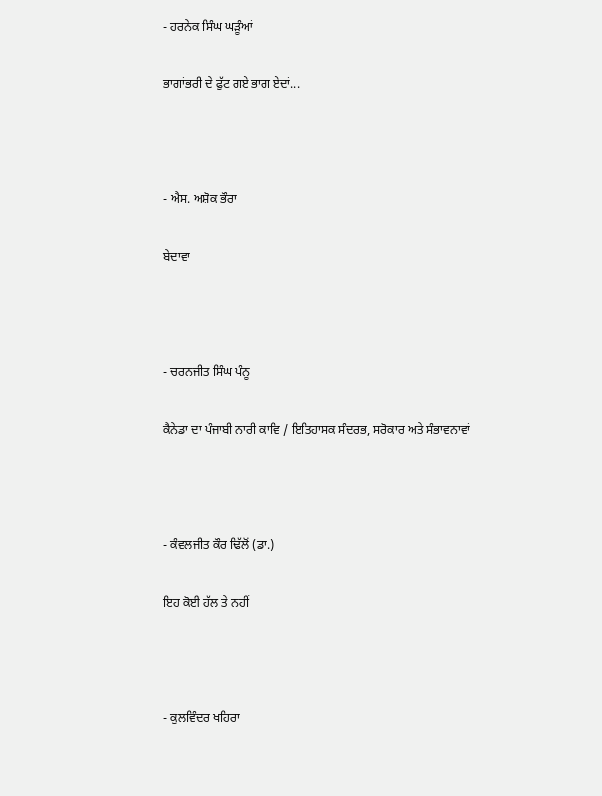- ਹਰਨੇਕ ਸਿੰਘ ਘੜੂੰਆਂ

ਭਾਗਾਂਭਰੀ ਦੇ ਫੁੱਟ ਗਏ ਭਾਗ ਏਦਾਂ...



- ਐਸ. ਅਸ਼ੋਕ ਭੌਰਾ

ਬੇਦਾਵਾ



- ਚਰਨਜੀਤ ਸਿੰਘ ਪੰਨੂ

ਕੈਨੇਡਾ ਦਾ ਪੰਜਾਬੀ ਨਾਰੀ ਕਾਵਿ / ਇਤਿਹਾਸਕ ਸੰਦਰਭ, ਸਰੋਕਾਰ ਅਤੇ ਸੰਭਾਵਨਾਵਾਂ



- ਕੰਵਲਜੀਤ ਕੌਰ ਢਿੱਲੋਂ (ਡਾ.)

ਇਹ ਕੋਈ ਹੱਲ ਤੇ ਨਹੀਂ



- ਕੁਲਵਿੰਦਰ ਖਹਿਰਾ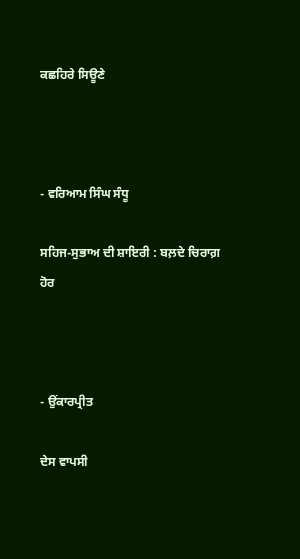ਕਛਹਿਰੇ ਸਿਊਣੇ



- ਵਰਿਆਮ ਸਿੰਘ ਸੰਧੂ

ਸਹਿਜ-ਸੁਭਾਅ ਦੀ ਸ਼ਾਇਰੀ : ਬਲ਼ਦੇ ਚਿਰਾਗ਼ ਹੋਰ



- ਉਂਕਾਰਪ੍ਰੀਤ

ਦੇਸ ਵਾਪਸੀ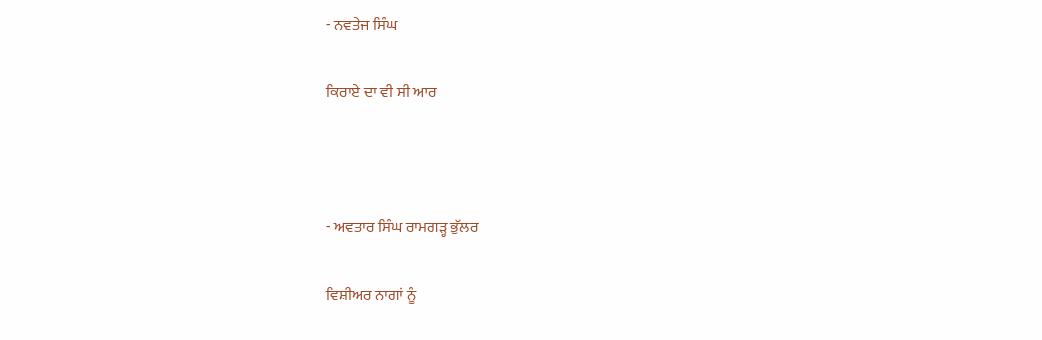- ਨਵਤੇਜ ਸਿੰਘ

ਕਿਰਾਏ ਦਾ ਵੀ ਸੀ ਆਰ



- ਅਵਤਾਰ ਸਿੰਘ ਰਾਮਗੜ੍ਹ ਭੁੱਲਰ

ਵਿਸ਼ੀਅਰ ਨਾਗਾਂ ਨੂੰ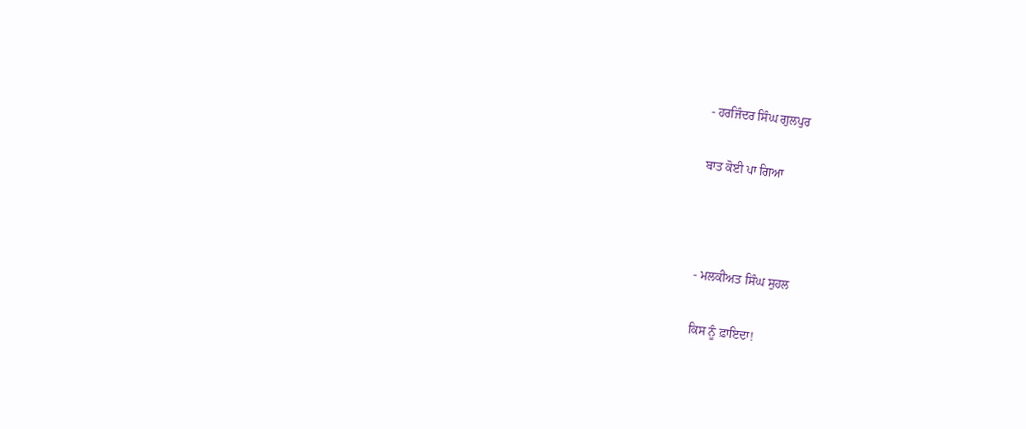- ਹਰਜਿੰਦਰ ਸਿੰਘ ਗੁਲਪੁਰ

ਬਾਤ ਕੋਈ ਪਾ ਗਿਆ



- ਮਲਕੀਅਤ ਸਿੰਘ ਸੁਹਲ

ਕਿਸ ਨੂੰ ਫ਼ਾਇਦਾ!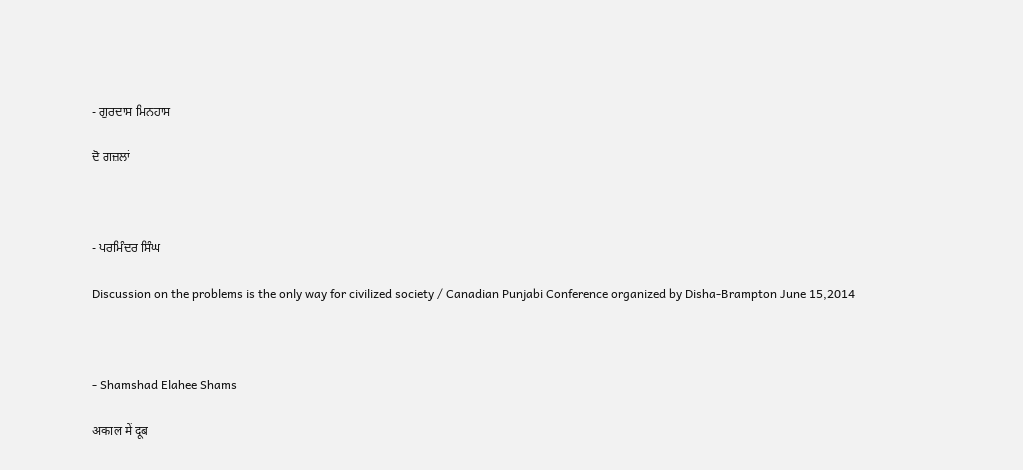- ਗੁਰਦਾਸ ਮਿਨਹਾਸ

ਦੋ ਗਜ਼ਲਾਂ



- ਪਰਮਿੰਦਰ ਸਿੰਘ

Discussion on the problems is the only way for civilized society / Canadian Punjabi Conference organized by Disha-Brampton June 15,2014



- Shamshad Elahee Shams

अकाल में दूब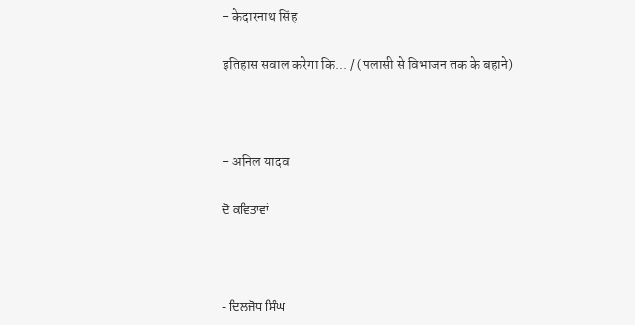- केदारनाथ सिंह

इतिहास सवाल करेगा कि... / (पलासी से विभाजन तक के बहाने)



- अनिल यादव

ਦੋ ਕਵਿਤਾਵਾਂ



- ਦਿਲਜੋਧ ਸਿੰਘ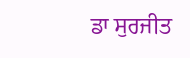ਡਾ ਸੁਰਜੀਤ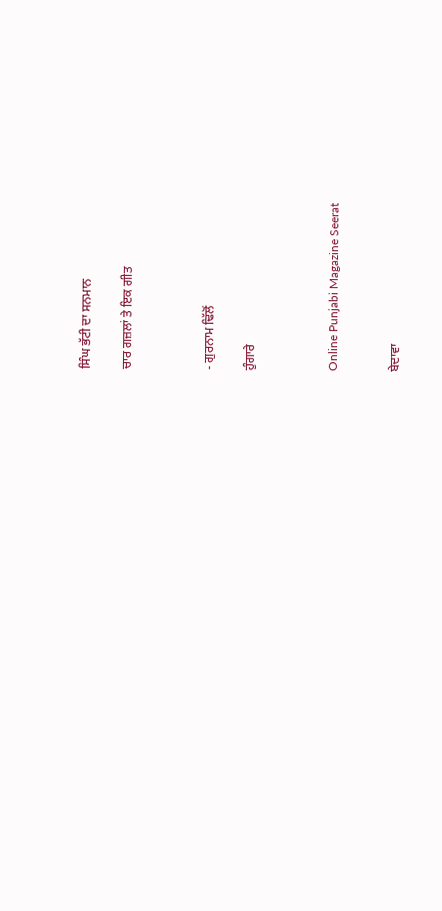ਸਿੰਘ ਭੱਟੀ ਦਾ ਸਨਮਾਨ

ਚਾਰ ਗਜ਼ਲਾਂ ਤੇ ਇਕ ਗੀਤ



- ਗੁਰਨਾਮ ਢਿੱਲੋਂ

ਹੁੰਗਾਰੇ



Online Punjabi Magazine Seerat


ਬੇਦਾਵਾ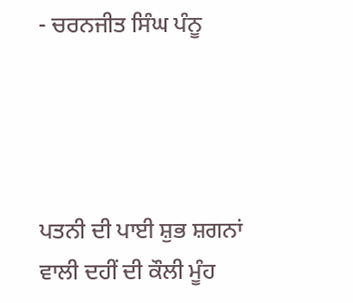- ਚਰਨਜੀਤ ਸਿੰਘ ਪੰਨੂ




ਪਤਨੀ ਦੀ ਪਾਈ ਸ਼ੁਭ ਸ਼ਗਨਾਂ ਵਾਲੀ ਦਹੀਂ ਦੀ ਕੌਲੀ ਮੂੰਹ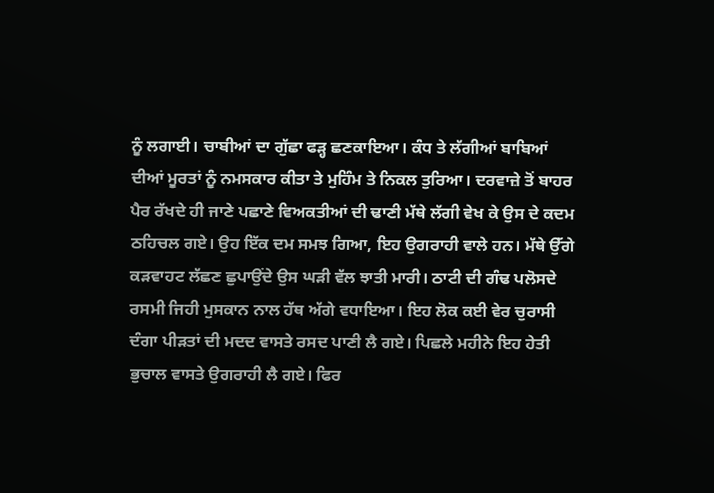ਨੂੰ ਲਗਾਈ। ਚਾਬੀਆਂ ਦਾ ਗੁੱਛਾ ਫੜ੍ਹ ਛਣਕਾਇਆ। ਕੰਧ ਤੇ ਲੱਗੀਆਂ ਬਾਬਿਆਂ ਦੀਆਂ ਮੂਰਤਾਂ ਨੂੰ ਨਮਸਕਾਰ ਕੀਤਾ ਤੇ ਮੁਹਿੰਮ ਤੇ ਨਿਕਲ ਤੁਰਿਆ। ਦਰਵਾਜ਼ੇ ਤੋਂ ਬਾਹਰ ਪੈਰ ਰੱਖਦੇ ਹੀ ਜਾਣੇ ਪਛਾਣੇ ਵਿਅਕਤੀਆਂ ਦੀ ਢਾਣੀ ਮੱਥੇ ਲੱਗੀ ਵੇਖ ਕੇ ਉਸ ਦੇ ਕਦਮ ਠਹਿਚਲ ਗਏ। ਉਹ ਇੱਕ ਦਮ ਸਮਝ ਗਿਆ, ਇਹ ਉਗਰਾਹੀ ਵਾਲੇ ਹਨ। ਮੱਥੇ ਉੱਗੇ ਕੜਵਾਹਟ ਲੱਛਣ ਛੁਪਾਉਂਦੇ ਉਸ ਘੜੀ ਵੱਲ ਝਾਤੀ ਮਾਰੀ। ਠਾਟੀ ਦੀ ਗੰਢ ਪਲੋਸਦੇ ਰਸਮੀ ਜਿਹੀ ਮੁਸਕਾਨ ਨਾਲ ਹੱਥ ਅੱਗੇ ਵਧਾਇਆ। ਇਹ ਲੋਕ ਕਈ ਵੇਰ ਚੁਰਾਸੀ ਦੰਗਾ ਪੀੜਤਾਂ ਦੀ ਮਦਦ ਵਾਸਤੇ ਰਸਦ ਪਾਣੀ ਲੈ ਗਏ। ਪਿਛਲੇ ਮਹੀਨੇ ਇਹ ਹੇਤੀ ਭੁਚਾਲ ਵਾਸਤੇ ਉਗਰਾਹੀ ਲੈ ਗਏ। ਫਿਰ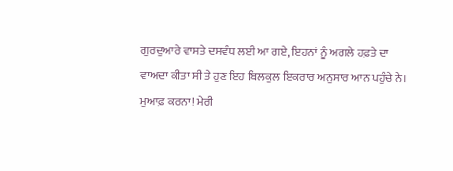ਗੁਰਦੁਆਰੇ ਵਾਸਤੇ ਦਸਵੰਧ ਲਈ ਆ ਗਏ, ਇਹਨਾਂ ਨੂੰ ਅਗਲੇ ਹਫ਼ਤੇ ਦਾ ਵਾਅਦਾ ਕੀਤਾ ਸੀ ਤੇ ਹੁਣ ਇਹ ਬਿਲਕੁਲ ਇਕਰਾਰ ਅਨੁਸਾਰ ਆਨ ਪਹੁੰਚੇ ਨੇ। ਮੁਆਫ਼ ਕਰਨਾ! ਮੇਰੀ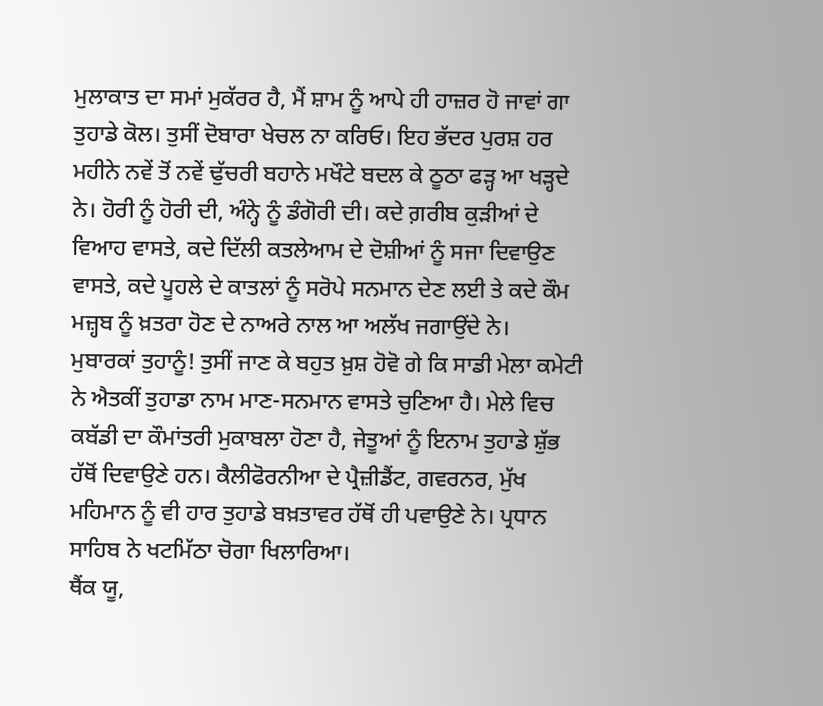ਮੁਲਾਕਾਤ ਦਾ ਸਮਾਂ ਮੁਕੱਰਰ ਹੈ, ਮੈਂ ਸ਼ਾਮ ਨੂੰ ਆਪੇ ਹੀ ਹਾਜ਼ਰ ਹੋ ਜਾਵਾਂ ਗਾ ਤੁਹਾਡੇ ਕੋਲ। ਤੁਸੀਂ ਦੋਬਾਰਾ ਖੇਚਲ ਨਾ ਕਰਿਓ। ਇਹ ਭੱਦਰ ਪੁਰਸ਼ ਹਰ ਮਹੀਨੇ ਨਵੇਂ ਤੋਂ ਨਵੇਂ ਢੁੱਚਰੀ ਬਹਾਨੇ ਮਖੌਟੇ ਬਦਲ ਕੇ ਠੂਠਾ ਫੜ੍ਹ ਆ ਖੜ੍ਹਦੇ ਨੇ। ਹੋਰੀ ਨੂੰ ਹੋਰੀ ਦੀ, ਅੰਨ੍ਹੇ ਨੂੰ ਡੰਗੋਰੀ ਦੀ। ਕਦੇ ਗ਼ਰੀਬ ਕੁੜੀਆਂ ਦੇ ਵਿਆਹ ਵਾਸਤੇ, ਕਦੇ ਦਿੱਲੀ ਕਤਲੇਆਮ ਦੇ ਦੋਸ਼ੀਆਂ ਨੂੰ ਸਜਾ ਦਿਵਾਉਣ ਵਾਸਤੇ, ਕਦੇ ਪੂਹਲੇ ਦੇ ਕਾਤਲਾਂ ਨੂੰ ਸਰੋਪੇ ਸਨਮਾਨ ਦੇਣ ਲਈ ਤੇ ਕਦੇ ਕੌਮ ਮਜ਼੍ਹਬ ਨੂੰ ਖ਼ਤਰਾ ਹੋਣ ਦੇ ਨਾਅਰੇ ਨਾਲ ਆ ਅਲੱਖ ਜਗਾਉਂਦੇ ਨੇ।
ਮੁਬਾਰਕਾਂ ਤੁਹਾਨੂੰ! ਤੁਸੀਂ ਜਾਣ ਕੇ ਬਹੁਤ ਖ਼ੁਸ਼ ਹੋਵੋ ਗੇ ਕਿ ਸਾਡੀ ਮੇਲਾ ਕਮੇਟੀ ਨੇ ਐਤਕੀਂ ਤੁਹਾਡਾ ਨਾਮ ਮਾਣ-ਸਨਮਾਨ ਵਾਸਤੇ ਚੁਣਿਆ ਹੈ। ਮੇਲੇ ਵਿਚ ਕਬੱਡੀ ਦਾ ਕੌਮਾਂਤਰੀ ਮੁਕਾਬਲਾ ਹੋਣਾ ਹੈ, ਜੇਤੂਆਂ ਨੂੰ ਇਨਾਮ ਤੁਹਾਡੇ ਸ਼ੁੱਭ ਹੱਥੋਂ ਦਿਵਾਉਣੇ ਹਨ। ਕੈਲੀਫੋਰਨੀਆ ਦੇ ਪ੍ਰੈਜ਼ੀਡੈਂਟ, ਗਵਰਨਰ, ਮੁੱਖ ਮਹਿਮਾਨ ਨੂੰ ਵੀ ਹਾਰ ਤੁਹਾਡੇ ਬਖ਼ਤਾਵਰ ਹੱਥੋਂ ਹੀ ਪਵਾਉਣੇ ਨੇ। ਪ੍ਰਧਾਨ ਸਾਹਿਬ ਨੇ ਖਟਮਿੱਠਾ ਚੋਗਾ ਖਿਲਾਰਿਆ।
ਥੈਂਕ ਯੂ,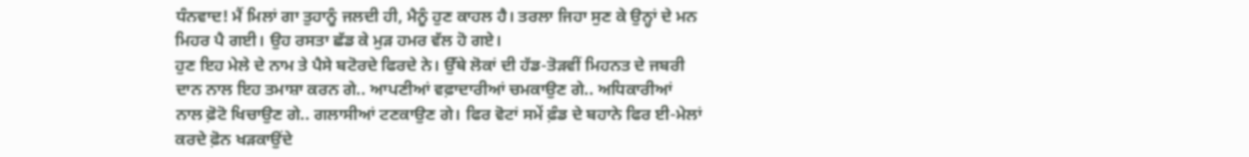ਧੰਨਵਾਦ! ਮੈਂ ਮਿਲਾਂ ਗਾ ਤੁਹਾਨੂੰ ਜਲਦੀ ਹੀ, ਮੈਨੂੰ ਹੁਣ ਕਾਹਲ ਹੈ। ਤਰਲਾ ਜਿਹਾ ਸੁਣ ਕੇ ਉਨ੍ਹਾਂ ਦੇ ਮਨ ਮਿਹਰ ਪੈ ਗਈ। ਉਹ ਰਸਤਾ ਛੱਡ ਕੇ ਮੁੜ ਹਮਰ ਵੱਲ ਹੋ ਗਏ।
ਹੁਣ ਇਹ ਮੇਲੇ ਦੇ ਨਾਮ ਤੇ ਪੈਸੇ ਬਟੋਰਦੇ ਫਿਰਦੇ ਨੇ। ਉੱਥੇ ਲੋਕਾਂ ਦੀ ਹੱਡ-ਤੋੜਵੀਂ ਮਿਹਨਤ ਦੇ ਜਬਰੀ ਦਾਨ ਨਾਲ ਇਹ ਤਮਾਸ਼ਾ ਕਰਨ ਗੇ.. ਆਪਣੀਆਂ ਵਫ਼ਾਦਾਰੀਆਂ ਚਮਕਾਉਣ ਗੇ.. ਅਧਿਕਾਰੀਆਂ ਨਾਲ ਫ਼ੋਟੋ ਖਿਚਾਉਣ ਗੇ.. ਗਲਾਸੀਆਂ ਟਣਕਾਉਣ ਗੇ। ਫਿਰ ਵੋਟਾਂ ਸਮੇਂ ਫ਼ੰਡ ਦੇ ਬਹਾਨੇ ਫਿਰ ਈ-ਮੇਲਾਂ ਕਰਦੇ ਫ਼ੋਨ ਖੜਕਾਉਂਦੇ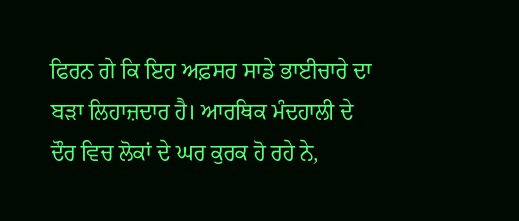ਫਿਰਨ ਗੇ ਕਿ ਇਹ ਅਫ਼ਸਰ ਸਾਡੇ ਭਾਈਚਾਰੇ ਦਾ ਬੜਾ ਲਿਹਾਜ਼ਦਾਰ ਹੈ। ਆਰਥਿਕ ਮੰਦਹਾਲੀ ਦੇ ਦੌਰ ਵਿਚ ਲੋਕਾਂ ਦੇ ਘਰ ਕੁਰਕ ਹੋ ਰਹੇ ਨੇ,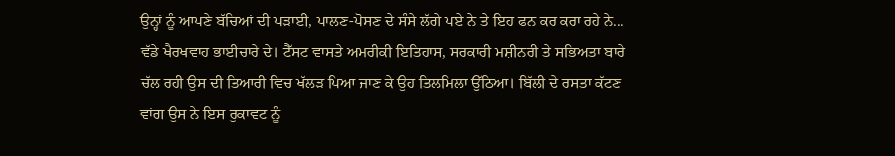ਉਨ੍ਹਾਂ ਨੂੰ ਆਪਣੇ ਬੱਚਿਆਂ ਦੀ ਪੜਾਈ, ਪਾਲਣ-ਪੋਸਣ ਦੇ ਸੰਸੇ ਲੱਗੇ ਪਏ ਨੇ ਤੇ ਇਹ ਫਨ ਕਰ ਕਰਾ ਰਹੇ ਨੇ... ਵੱਡੇ ਖੈਰਖਵਾਹ ਭਾਈਚਾਰੇ ਦੇ। ਟੈੱਸਟ ਵਾਸਤੇ ਅਮਰੀਕੀ ਇਤਿਹਾਸ, ਸਰਕਾਰੀ ਮਸ਼ੀਨਰੀ ਤੇ ਸਭਿਅਤਾ ਬਾਰੇ ਚੱਲ ਰਹੀ ਉਸ ਦੀ ਤਿਆਰੀ ਵਿਚ ਖੱਲੜ ਪਿਆ ਜਾਣ ਕੇ ਉਹ ਤਿਲਮਿਲਾ ਉੱਠਿਆ। ਬਿੱਲੀ ਦੇ ਰਸਤਾ ਕੱਟਣ ਵਾਂਗ ਉਸ ਨੇ ਇਸ ਰੁਕਾਵਟ ਨੂੰ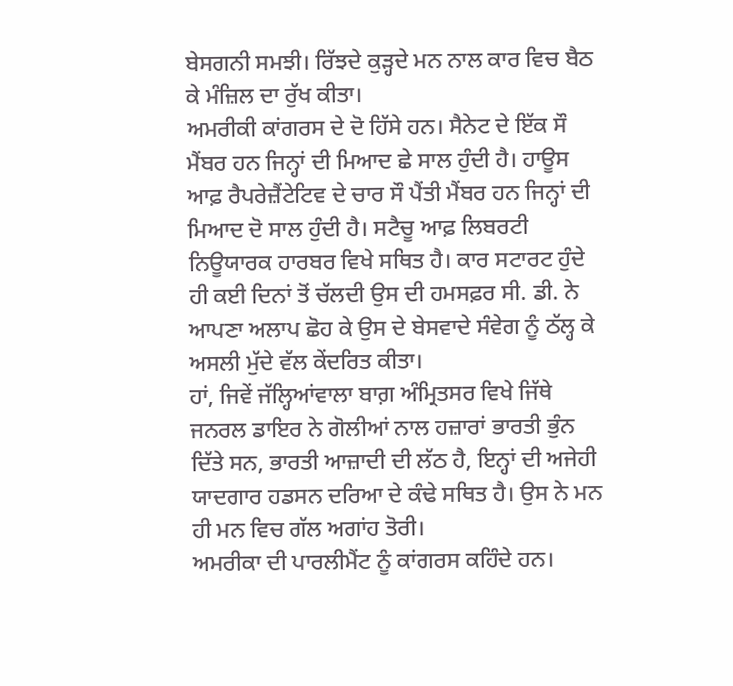ਬੇਸਗਨੀ ਸਮਝੀ। ਰਿੱਝਦੇ ਕੁੜ੍ਹਦੇ ਮਨ ਨਾਲ ਕਾਰ ਵਿਚ ਬੈਠ ਕੇ ਮੰਜ਼ਿਲ ਦਾ ਰੁੱਖ ਕੀਤਾ।
ਅਮਰੀਕੀ ਕਾਂਗਰਸ ਦੇ ਦੋ ਹਿੱਸੇ ਹਨ। ਸੈਨੇਟ ਦੇ ਇੱਕ ਸੌ ਮੈਂਬਰ ਹਨ ਜਿਨ੍ਹਾਂ ਦੀ ਮਿਆਦ ਛੇ ਸਾਲ ਹੁੰਦੀ ਹੈ। ਹਾਊਸ ਆਫ਼ ਰੈਪਰੇਜ਼ੈਂਟੇਟਿਵ ਦੇ ਚਾਰ ਸੌ ਪੈਂਤੀ ਮੈਂਬਰ ਹਨ ਜਿਨ੍ਹਾਂ ਦੀ ਮਿਆਦ ਦੋ ਸਾਲ ਹੁੰਦੀ ਹੈ। ਸਟੈਚੂ ਆਫ਼ ਲਿਬਰਟੀ ਨਿਊਯਾਰਕ ਹਾਰਬਰ ਵਿਖੇ ਸਥਿਤ ਹੈ। ਕਾਰ ਸਟਾਰਟ ਹੁੰਦੇ ਹੀ ਕਈ ਦਿਨਾਂ ਤੋਂ ਚੱਲਦੀ ਉਸ ਦੀ ਹਮਸਫ਼ਰ ਸੀ. ਡੀ. ਨੇ ਆਪਣਾ ਅਲਾਪ ਛੋਹ ਕੇ ਉਸ ਦੇ ਬੇਸਵਾਦੇ ਸੰਵੇਗ ਨੂੰ ਠੱਲ੍ਹ ਕੇ ਅਸਲੀ ਮੁੱਦੇ ਵੱਲ ਕੇਂਦਰਿਤ ਕੀਤਾ।
ਹਾਂ, ਜਿਵੇਂ ਜੱਲ੍ਹਿਆਂਵਾਲਾ ਬਾਗ਼ ਅੰਮ੍ਰਿਤਸਰ ਵਿਖੇ ਜਿੱਥੇ ਜਨਰਲ ਡਾਇਰ ਨੇ ਗੋਲੀਆਂ ਨਾਲ ਹਜ਼ਾਰਾਂ ਭਾਰਤੀ ਭੁੰਨ ਦਿੱਤੇ ਸਨ, ਭਾਰਤੀ ਆਜ਼ਾਦੀ ਦੀ ਲੱਠ ਹੈ, ਇਨ੍ਹਾਂ ਦੀ ਅਜੇਹੀ ਯਾਦਗਾਰ ਹਡਸਨ ਦਰਿਆ ਦੇ ਕੰਢੇ ਸਥਿਤ ਹੈ। ਉਸ ਨੇ ਮਨ ਹੀ ਮਨ ਵਿਚ ਗੱਲ ਅਗਾਂਹ ਤੋਰੀ।
ਅਮਰੀਕਾ ਦੀ ਪਾਰਲੀਮੈਂਟ ਨੂੰ ਕਾਂਗਰਸ ਕਹਿੰਦੇ ਹਨ।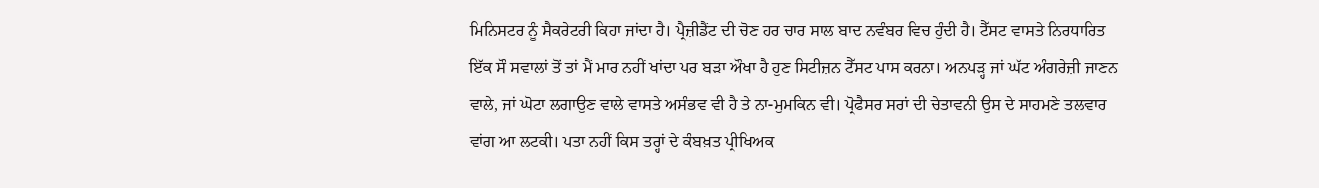ਮਿਨਿਸਟਰ ਨੂੰ ਸੈਕਰੇਟਰੀ ਕਿਹਾ ਜਾਂਦਾ ਹੈ। ਪ੍ਰੈਜ਼ੀਡੈਂਟ ਦੀ ਚੋਣ ਹਰ ਚਾਰ ਸਾਲ ਬਾਦ ਨਵੰਬਰ ਵਿਚ ਹੁੰਦੀ ਹੈ। ਟੈੱਸਟ ਵਾਸਤੇ ਨਿਰਧਾਰਿਤ ਇੱਕ ਸੌ ਸਵਾਲਾਂ ਤੋਂ ਤਾਂ ਮੈਂ ਮਾਰ ਨਹੀਂ ਖਾਂਦਾ ਪਰ ਬੜਾ ਔਖਾ ਹੈ ਹੁਣ ਸਿਟੀਜ਼ਨ ਟੈੱਸਟ ਪਾਸ ਕਰਨਾ। ਅਨਪੜ੍ਹ ਜਾਂ ਘੱਟ ਅੰਗਰੇਜ਼ੀ ਜਾਣਨ ਵਾਲੇ, ਜਾਂ ਘੋਟਾ ਲਗਾਉਣ ਵਾਲੇ ਵਾਸਤੇ ਅਸੰਭਵ ਵੀ ਹੈ ਤੇ ਨਾ-ਮੁਮਕਿਨ ਵੀ। ਪ੍ਰੋਫੈਸਰ ਸਰਾਂ ਦੀ ਚੇਤਾਵਨੀ ਉਸ ਦੇ ਸਾਹਮਣੇ ਤਲਵਾਰ ਵਾਂਗ ਆ ਲਟਕੀ। ਪਤਾ ਨਹੀਂ ਕਿਸ ਤਰ੍ਹਾਂ ਦੇ ਕੰਬਖ਼ਤ ਪ੍ਰੀਖਿਅਕ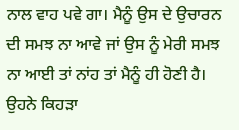ਨਾਲ ਵਾਹ ਪਵੇ ਗਾ। ਮੈਨੂੰ ਉਸ ਦੇ ਉਚਾਰਨ ਦੀ ਸਮਝ ਨਾ ਆਵੇ ਜਾਂ ਉਸ ਨੂੰ ਮੇਰੀ ਸਮਝ ਨਾ ਆਈ ਤਾਂ ਨਾਂਹ ਤਾਂ ਮੈਨੂੰ ਹੀ ਹੋਣੀ ਹੈ। ਉਹਨੇ ਕਿਹੜਾ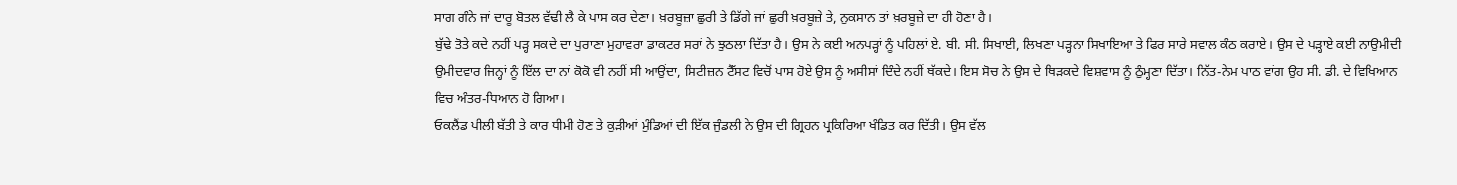ਸਾਗ ਗੰਨੇ ਜਾਂ ਦਾਰੂ ਬੋਤਲ ਵੱਢੀ ਲੈ ਕੇ ਪਾਸ ਕਰ ਦੇਣਾ। ਖ਼ਰਬੂਜ਼ਾ ਛੁਰੀ ਤੇ ਡਿੱਗੇ ਜਾਂ ਛੁਰੀ ਖ਼ਰਬੂਜ਼ੇ ਤੇ, ਨੁਕਸਾਨ ਤਾਂ ਖ਼ਰਬੂਜ਼ੇ ਦਾ ਹੀ ਹੋਣਾ ਹੈ।
ਬੁੱਢੇ ਤੋਤੇ ਕਦੇ ਨਹੀਂ ਪੜ੍ਹ ਸਕਦੇ ਦਾ ਪੁਰਾਣਾ ਮੁਹਾਵਰਾ ਡਾਕਟਰ ਸਰਾਂ ਨੇ ਝੁਠਲਾ ਦਿੱਤਾ ਹੈ। ਉਸ ਨੇ ਕਈ ਅਨਪੜ੍ਹਾਂ ਨੂੰ ਪਹਿਲਾਂ ਏ. ਬੀ. ਸੀ. ਸਿਖਾਈ, ਲਿਖਣਾ ਪੜ੍ਹਨਾ ਸਿਖਾਇਆ ਤੇ ਫਿਰ ਸਾਰੇ ਸਵਾਲ ਕੰਠ ਕਰਾਏ। ਉਸ ਦੇ ਪੜ੍ਹਾਏ ਕਈ ਨਾਉਮੀਦੀ ਉਮੀਦਵਾਰ ਜਿਨ੍ਹਾਂ ਨੂੰ ਇੱਲ ਦਾ ਨਾਂ ਕੋਕੋ ਵੀ ਨਹੀਂ ਸੀ ਆਉਂਦਾ, ਸਿਟੀਜ਼ਨ ਟੈੱਸਟ ਵਿਚੋਂ ਪਾਸ ਹੋਏ ਉਸ ਨੂੰ ਅਸੀਸਾਂ ਦਿੰਦੇ ਨਹੀਂ ਥੱਕਦੇ। ਇਸ ਸੋਚ ਨੇ ਉਸ ਦੇ ਥਿੜਕਦੇ ਵਿਸ਼ਵਾਸ ਨੂੰ ਠੁੰਮ੍ਹਣਾ ਦਿੱਤਾ। ਨਿੱਤ-ਨੇਮ ਪਾਠ ਵਾਂਗ ਉਹ ਸੀ. ਡੀ. ਦੇ ਵਿਖਿਆਨ ਵਿਚ ਅੰਤਰ-ਧਿਆਨ ਹੋ ਗਿਆ।
ਓਕਲੈਂਡ ਪੀਲੀ ਬੱਤੀ ਤੇ ਕਾਰ ਧੀਮੀ ਹੋਣ ਤੇ ਕੁੜੀਆਂ ਮੁੰਡਿਆਂ ਦੀ ਇੱਕ ਜੁੰਡਲੀ ਨੇ ਉਸ ਦੀ ਗ੍ਰਿਹਨ ਪ੍ਰਕਿਰਿਆ ਖੰਡਿਤ ਕਰ ਦਿੱਤੀ। ਉਸ ਵੱਲ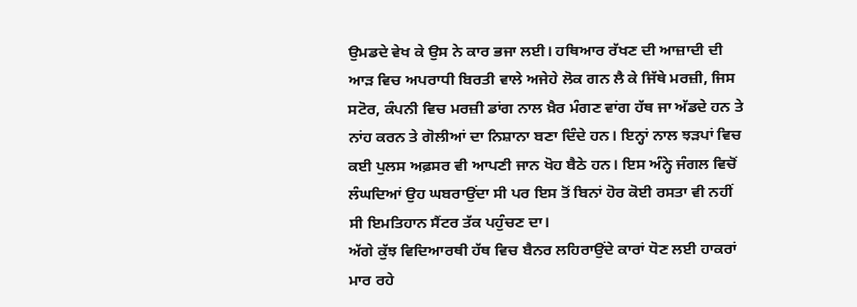ਉਮਡਦੇ ਵੇਖ ਕੇ ਉਸ ਨੇ ਕਾਰ ਭਜਾ ਲਈ। ਹਥਿਆਰ ਰੱਖਣ ਦੀ ਆਜ਼ਾਦੀ ਦੀ ਆੜ ਵਿਚ ਅਪਰਾਧੀ ਬਿਰਤੀ ਵਾਲੇ ਅਜੇਹੇ ਲੋਕ ਗਨ ਲੈ ਕੇ ਜਿੱਥੇ ਮਰਜ਼ੀ, ਜਿਸ ਸਟੋਰ, ਕੰਪਨੀ ਵਿਚ ਮਰਜ਼ੀ ਡਾਂਗ ਨਾਲ ਖ਼ੈਰ ਮੰਗਣ ਵਾਂਗ ਹੱਥ ਜਾ ਅੱਡਦੇ ਹਨ ਤੇ ਨਾਂਹ ਕਰਨ ਤੇ ਗੋਲੀਆਂ ਦਾ ਨਿਸ਼ਾਨਾ ਬਣਾ ਦਿੰਦੇ ਹਨ। ਇਨ੍ਹਾਂ ਨਾਲ ਝੜਪਾਂ ਵਿਚ ਕਈ ਪੁਲਸ ਅਫ਼ਸਰ ਵੀ ਆਪਣੀ ਜਾਨ ਖੋਹ ਬੈਠੇ ਹਨ। ਇਸ ਅੰਨ੍ਹੇ ਜੰਗਲ ਵਿਚੋਂ ਲੰਘਦਿਆਂ ਉਹ ਘਬਰਾਉਂਦਾ ਸੀ ਪਰ ਇਸ ਤੋਂ ਬਿਨਾਂ ਹੋਰ ਕੋਈ ਰਸਤਾ ਵੀ ਨਹੀਂ ਸੀ ਇਮਤਿਹਾਨ ਸੈਂਟਰ ਤੱਕ ਪਹੁੰਚਣ ਦਾ।
ਅੱਗੇ ਕੁੱਝ ਵਿਦਿਆਰਥੀ ਹੱਥ ਵਿਚ ਬੈਨਰ ਲਹਿਰਾਉਂਦੇ ਕਾਰਾਂ ਧੋਣ ਲਈ ਹਾਕਰਾਂ ਮਾਰ ਰਹੇ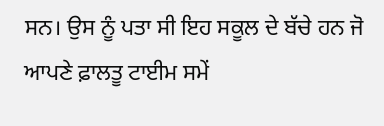ਸਨ। ਉਸ ਨੂੰ ਪਤਾ ਸੀ ਇਹ ਸਕੂਲ ਦੇ ਬੱਚੇ ਹਨ ਜੋ ਆਪਣੇ ਫ਼ਾਲਤੂ ਟਾਈਮ ਸਮੇਂ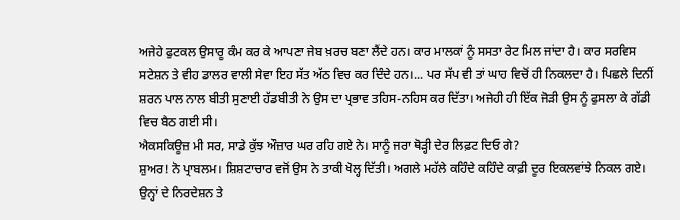ਅਜੇਹੇ ਫੁਟਕਲ ਉਸਾਰੂ ਕੰਮ ਕਰ ਕੇ ਆਪਣਾ ਜੇਬ ਖ਼ਰਚ ਬਣਾ ਲੈਂਦੇ ਹਨ। ਕਾਰ ਮਾਲਕਾਂ ਨੂੰ ਸਸਤਾ ਰੇਟ ਮਿਲ ਜਾਂਦਾ ਹੈ। ਕਾਰ ਸਰਵਿਸ ਸਟੇਸ਼ਨ ਤੇ ਵੀਹ ਡਾਲਰ ਵਾਲੀ ਸੇਵਾ ਇਹ ਸੱਤ ਅੱਠ ਵਿਚ ਕਰ ਦਿੰਦੇ ਹਨ।... ਪਰ ਸੱਪ ਵੀ ਤਾਂ ਘਾਹ ਵਿਚੋਂ ਹੀ ਨਿਕਲਦਾ ਹੈ। ਪਿਛਲੇ ਦਿਨੀਂ ਸ਼ਰਨ ਪਾਲ ਨਾਲ ਬੀਤੀ ਸੁਣਾਈ ਹੱਡਬੀਤੀ ਨੇ ਉਸ ਦਾ ਪ੍ਰਭਾਵ ਤਹਿਸ-ਨਹਿਸ ਕਰ ਦਿੱਤਾ। ਅਜੇਹੀ ਹੀ ਇੱਕ ਜੋੜੀ ਉਸ ਨੂੰ ਫੁਸਲਾ ਕੇ ਗੱਡੀ ਵਿਚ ਬੈਠ ਗਈ ਸੀ।
ਐਕਸਕਿਊਜ਼ ਮੀ ਸਰ, ਸਾਡੇ ਕੁੱਝ ਔਜ਼ਾਰ ਘਰ ਰਹਿ ਗਏ ਨੇ। ਸਾਨੂੰ ਜਰਾ ਥੋੜ੍ਹੀ ਦੇਰ ਲਿਫ਼ਟ ਦਿਓ ਗੇ?
ਸ਼ੁਅਰ! ਨੋ ਪ੍ਰਾਬਲਮ। ਸ਼ਿਸ਼ਟਾਚਾਰ ਵਜੋਂ ਉਸ ਨੇ ਤਾਕੀ ਖੋਲ੍ਹ ਦਿੱਤੀ। ਅਗਲੇ ਮਹੱਲੇ ਕਹਿੰਦੇ ਕਹਿੰਦੇ ਕਾਫ਼ੀ ਦੂਰ ਇਕਲਵਾਂਝੇ ਨਿਕਲ ਗਏ।
ਉਨ੍ਹਾਂ ਦੇ ਨਿਰਦੇਸ਼ਨ ਤੇ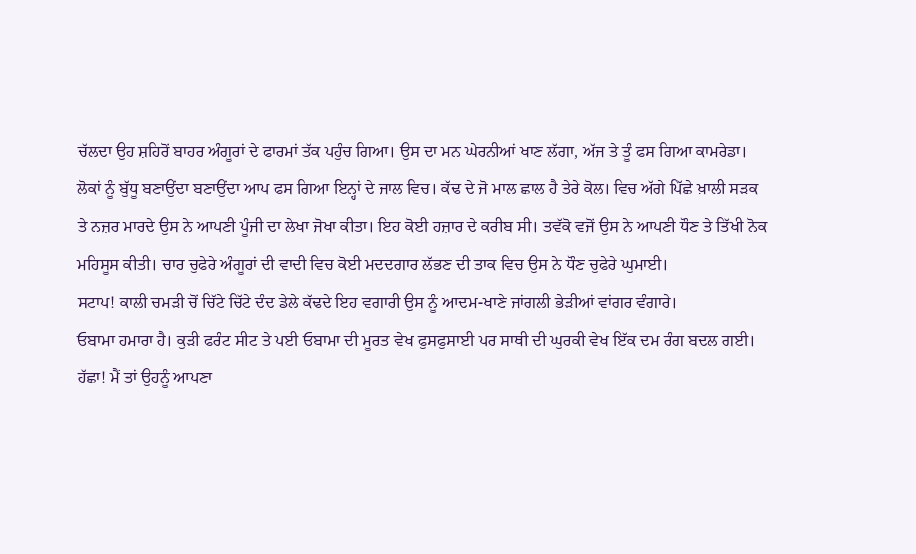ਚੱਲਦਾ ਉਹ ਸ਼ਹਿਰੋਂ ਬਾਹਰ ਅੰਗੂਰਾਂ ਦੇ ਫਾਰਮਾਂ ਤੱਕ ਪਹੁੰਚ ਗਿਆ। ਉਸ ਦਾ ਮਨ ਘੇਰਨੀਆਂ ਖਾਣ ਲੱਗਾ, ਅੱਜ ਤੇ ਤੂੰ ਫਸ ਗਿਆ ਕਾਮਰੇਡਾ। ਲੋਕਾਂ ਨੂੰ ਬੁੱਧੂ ਬਣਾਉਂਦਾ ਬਣਾਉਂਦਾ ਆਪ ਫਸ ਗਿਆ ਇਨ੍ਹਾਂ ਦੇ ਜਾਲ ਵਿਚ। ਕੱਢ ਦੇ ਜੋ ਮਾਲ ਛਾਲ ਹੈ ਤੇਰੇ ਕੋਲ। ਵਿਚ ਅੱਗੇ ਪਿੱਛੇ ਖ਼ਾਲੀ ਸੜਕ ਤੇ ਨਜ਼ਰ ਮਾਰਦੇ ਉਸ ਨੇ ਆਪਣੀ ਪੂੰਜੀ ਦਾ ਲੇਖਾ ਜੋਖਾ ਕੀਤਾ। ਇਹ ਕੋਈ ਹਜ਼ਾਰ ਦੇ ਕਰੀਬ ਸੀ। ਤਵੱਕੋ ਵਜੋਂ ਉਸ ਨੇ ਆਪਣੀ ਧੌਣ ਤੇ ਤਿੱਖੀ ਨੋਕ ਮਹਿਸੂਸ ਕੀਤੀ। ਚਾਰ ਚੁਫੇਰੇ ਅੰਗੂਰਾਂ ਦੀ ਵਾਦੀ ਵਿਚ ਕੋਈ ਮਦਦਗਾਰ ਲੱਭਣ ਦੀ ਤਾਕ ਵਿਚ ਉਸ ਨੇ ਧੌਣ ਚੁਫੇਰੇ ਘੁਮਾਈ।
ਸਟਾਪ! ਕਾਲੀ ਚਮੜੀ ਚੋਂ ਚਿੱਟੇ ਚਿੱਟੇ ਦੰਦ ਡੇਲੇ ਕੱਢਦੇ ਇਹ ਵਗਾਰੀ ਉਸ ਨੂੰ ਆਦਮ-ਖਾਣੇ ਜਾਂਗਲੀ ਭੇੜੀਆਂ ਵਾਂਗਰ ਵੰਗਾਰੇ।
ਓਬਾਮਾ ਹਮਾਰਾ ਹੈ। ਕੁੜੀ ਫਰੰਟ ਸੀਟ ਤੇ ਪਈ ਓਬਾਮਾ ਦੀ ਮੂਰਤ ਵੇਖ ਫੁਸਫੁਸਾਈ ਪਰ ਸਾਥੀ ਦੀ ਘੁਰਕੀ ਵੇਖ ਇੱਕ ਦਮ ਰੰਗ ਬਦਲ ਗਈ।
ਹੱਛਾ! ਮੈਂ ਤਾਂ ਉਹਨੂੰ ਆਪਣਾ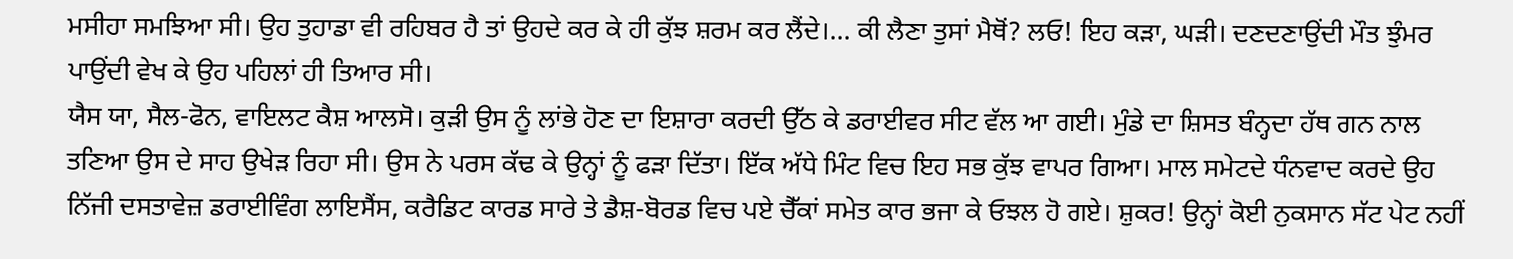ਮਸੀਹਾ ਸਮਝਿਆ ਸੀ। ਉਹ ਤੁਹਾਡਾ ਵੀ ਰਹਿਬਰ ਹੈ ਤਾਂ ਉਹਦੇ ਕਰ ਕੇ ਹੀ ਕੁੱਝ ਸ਼ਰਮ ਕਰ ਲੈਂਦੇ।... ਕੀ ਲੈਣਾ ਤੁਸਾਂ ਮੈਥੋਂ? ਲਓ! ਇਹ ਕੜਾ, ਘੜੀ। ਦਣਦਣਾਉਂਦੀ ਮੌਤ ਝੁੰਮਰ ਪਾਉਂਦੀ ਵੇਖ ਕੇ ਉਹ ਪਹਿਲਾਂ ਹੀ ਤਿਆਰ ਸੀ।
ਯੈਸ ਯਾ, ਸੈਲ-ਫੋਨ, ਵਾਇਲਟ ਕੈਸ਼ ਆਲਸੋ। ਕੁੜੀ ਉਸ ਨੂੰ ਲਾਂਭੇ ਹੋਣ ਦਾ ਇਸ਼ਾਰਾ ਕਰਦੀ ਉੱਠ ਕੇ ਡਰਾਈਵਰ ਸੀਟ ਵੱਲ ਆ ਗਈ। ਮੁੰਡੇ ਦਾ ਸ਼ਿਸਤ ਬੰਨ੍ਹਦਾ ਹੱਥ ਗਨ ਨਾਲ ਤਣਿਆ ਉਸ ਦੇ ਸਾਹ ਉਖੇੜ ਰਿਹਾ ਸੀ। ਉਸ ਨੇ ਪਰਸ ਕੱਢ ਕੇ ਉਨ੍ਹਾਂ ਨੂੰ ਫੜਾ ਦਿੱਤਾ। ਇੱਕ ਅੱਧੇ ਮਿੰਟ ਵਿਚ ਇਹ ਸਭ ਕੁੱਝ ਵਾਪਰ ਗਿਆ। ਮਾਲ ਸਮੇਟਦੇ ਧੰਨਵਾਦ ਕਰਦੇ ਉਹ ਨਿੱਜੀ ਦਸਤਾਵੇਜ਼ ਡਰਾਈਵਿੰਗ ਲਾਇਸੈਂਸ, ਕਰੈਡਿਟ ਕਾਰਡ ਸਾਰੇ ਤੇ ਡੈਸ਼-ਬੋਰਡ ਵਿਚ ਪਏ ਚੈੱਕਾਂ ਸਮੇਤ ਕਾਰ ਭਜਾ ਕੇ ਓਝਲ ਹੋ ਗਏ। ਸ਼ੁਕਰ! ਉਨ੍ਹਾਂ ਕੋਈ ਨੁਕਸਾਨ ਸੱਟ ਪੇਟ ਨਹੀਂ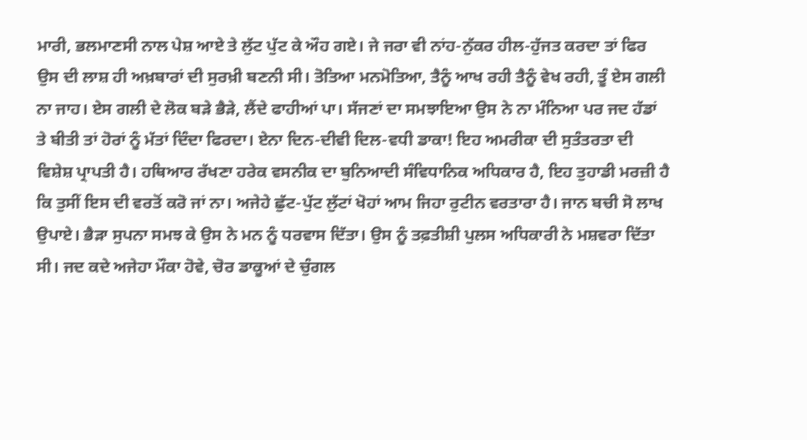ਮਾਰੀ, ਭਲਮਾਣਸੀ ਨਾਲ ਪੇਸ਼ ਆਏ ਤੇ ਲੁੱਟ ਪੁੱਟ ਕੇ ਔਹ ਗਏ। ਜੇ ਜਰਾ ਵੀ ਨਾਂਹ-ਨੁੱਕਰ ਹੀਲ-ਹੁੱਜਤ ਕਰਦਾ ਤਾਂ ਫਿਰ ਉਸ ਦੀ ਲਾਸ਼ ਹੀ ਅਖ਼ਬਾਰਾਂ ਦੀ ਸੁਰਖ਼ੀ ਬਣਨੀ ਸੀ। ਤੋਤਿਆ ਮਨਮੋਤਿਆ, ਤੈਨੂੰ ਆਖ ਰਹੀ ਤੈਨੂੰ ਵੇਖ ਰਹੀ, ਤੂੰ ਏਸ ਗਲੀ ਨਾ ਜਾਹ। ਏਸ ਗਲੀ ਦੇ ਲੋਕ ਬੜੇ ਭੈੜੇ, ਲੈਂਦੇ ਫਾਹੀਆਂ ਪਾ। ਸੱਜਣਾਂ ਦਾ ਸਮਝਾਇਆ ਉਸ ਨੇ ਨਾ ਮੰਨਿਆ ਪਰ ਜਦ ਹੱਡਾਂ ਤੇ ਬੀਤੀ ਤਾਂ ਹੋਰਾਂ ਨੂੰ ਮੱਤਾਂ ਦਿੰਦਾ ਫਿਰਦਾ। ਏਨਾ ਦਿਨ-ਦੀਵੀ ਦਿਲ-ਵਧੀ ਡਾਕਾ! ਇਹ ਅਮਰੀਕਾ ਦੀ ਸੁਤੰਤਰਤਾ ਦੀ ਵਿਸ਼ੇਸ਼ ਪ੍ਰਾਪਤੀ ਹੈ। ਹਥਿਆਰ ਰੱਖਣਾ ਹਰੇਕ ਵਸਨੀਕ ਦਾ ਬੁਨਿਆਦੀ ਸੰਵਿਧਾਨਿਕ ਅਧਿਕਾਰ ਹੈ, ਇਹ ਤੁਹਾਡੀ ਮਰਜ਼ੀ ਹੈ ਕਿ ਤੁਸੀਂ ਇਸ ਦੀ ਵਰਤੋਂ ਕਰੋ ਜਾਂ ਨਾ। ਅਜੇਹੇ ਛੁੱਟ-ਪੁੱਟ ਲੁੱਟਾਂ ਖੋਹਾਂ ਆਮ ਜਿਹਾ ਰੁਟੀਨ ਵਰਤਾਰਾ ਹੈ। ਜਾਨ ਬਚੀ ਸੋ ਲਾਖ ਉਪਾਏ। ਭੈੜਾ ਸੁਪਨਾ ਸਮਝ ਕੇ ਉਸ ਨੇ ਮਨ ਨੂੰ ਧਰਵਾਸ ਦਿੱਤਾ। ਉਸ ਨੂੰ ਤਫ਼ਤੀਸ਼ੀ ਪੁਲਸ ਅਧਿਕਾਰੀ ਨੇ ਮਸ਼ਵਰਾ ਦਿੱਤਾ ਸੀ। ਜਦ ਕਦੇ ਅਜੇਹਾ ਮੌਕਾ ਹੋਵੇ, ਚੋਰ ਡਾਕੂਆਂ ਦੇ ਚੁੰਗਲ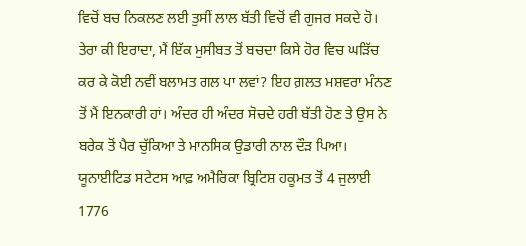ਵਿਚੋਂ ਬਚ ਨਿਕਲਣ ਲਈ ਤੁਸੀਂ ਲਾਲ ਬੱਤੀ ਵਿਚੋਂ ਵੀ ਗੁਜਰ ਸਕਦੇ ਹੋ।
ਤੇਰਾ ਕੀ ਇਰਾਦਾ, ਮੈਂ ਇੱਕ ਮੁਸੀਬਤ ਤੋਂ ਬਚਦਾ ਕਿਸੇ ਹੋਰ ਵਿਚ ਘੜਿੱਚ ਕਰ ਕੇ ਕੋਈ ਨਵੀਂ ਬਲਾਮਤ ਗਲ ਪਾ ਲਵਾਂ? ਇਹ ਗ਼ਲਤ ਮਸ਼ਵਰਾ ਮੰਨਣ ਤੋਂ ਮੈਂ ਇਨਕਾਰੀ ਹਾਂ। ਅੰਦਰ ਹੀ ਅੰਦਰ ਸੋਚਦੇ ਹਰੀ ਬੱਤੀ ਹੋਣ ਤੇ ਉਸ ਨੇ ਬਰੇਕ ਤੋਂ ਪੈਰ ਚੁੱਕਿਆ ਤੇ ਮਾਨਸਿਕ ਉਡਾਰੀ ਨਾਲ ਦੌੜ ਪਿਆ।
ਯੂਨਾਈਟਿਡ ਸਟੇਟਸ ਆਫ਼ ਅਮੈਰਿਕਾ ਬ੍ਰਿਟਿਸ਼ ਹਕੂਮਤ ਤੋਂ 4 ਜੁਲਾਈ 1776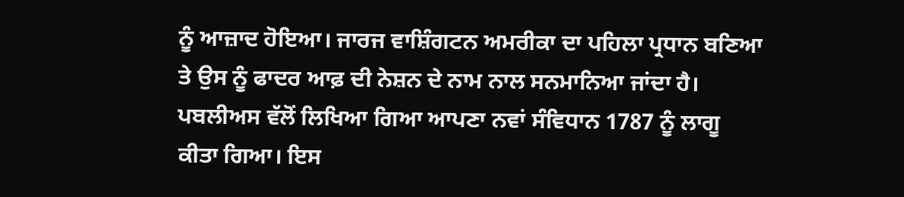ਨੂੰ ਆਜ਼ਾਦ ਹੋਇਆ। ਜਾਰਜ ਵਾਸ਼ਿੰਗਟਨ ਅਮਰੀਕਾ ਦਾ ਪਹਿਲਾ ਪ੍ਰਧਾਨ ਬਣਿਆ ਤੇ ਉਸ ਨੂੰ ਫਾਦਰ ਆਫ਼ ਦੀ ਨੇਸ਼ਨ ਦੇ ਨਾਮ ਨਾਲ ਸਨਮਾਨਿਆ ਜਾਂਦਾ ਹੈ। ਪਬਲੀਅਸ ਵੱਲੋਂ ਲਿਖਿਆ ਗਿਆ ਆਪਣਾ ਨਵਾਂ ਸੰਵਿਧਾਨ 1787 ਨੂੰ ਲਾਗੂ ਕੀਤਾ ਗਿਆ। ਇਸ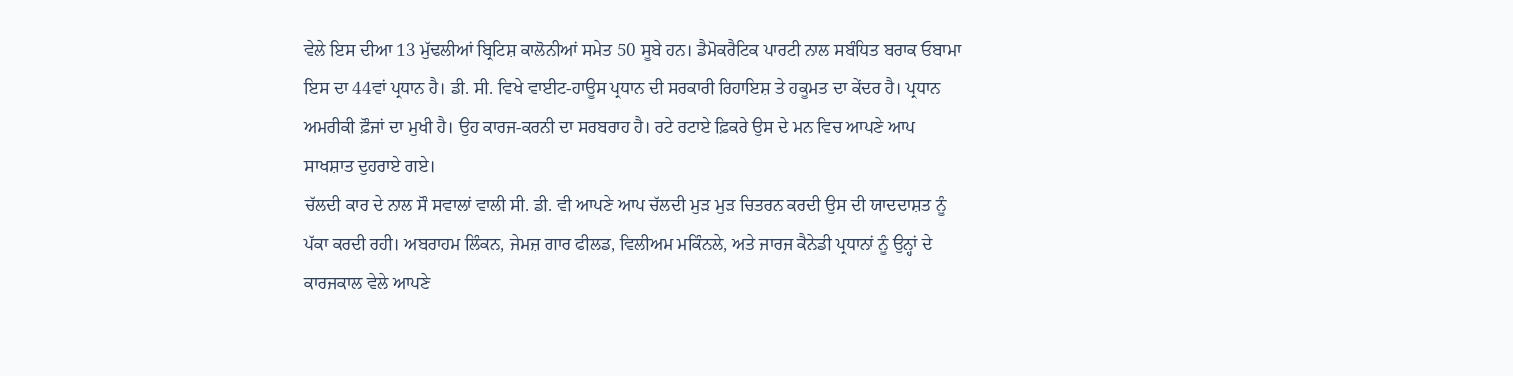ਵੇਲੇ ਇਸ ਦੀਆ 13 ਮੁੱਢਲੀਆਂ ਬ੍ਰਿਟਿਸ਼ ਕਾਲੋਨੀਆਂ ਸਮੇਤ 50 ਸੂਬੇ ਹਨ। ਡੈਮੋਕਰੈਟਿਕ ਪਾਰਟੀ ਨਾਲ ਸਬੰਧਿਤ ਬਰਾਕ ਓਬਾਮਾ ਇਸ ਦਾ 44ਵਾਂ ਪ੍ਰਧਾਨ ਹੈ। ਡੀ. ਸੀ. ਵਿਖੇ ਵਾਈਟ-ਹਾਊਸ ਪ੍ਰਧਾਨ ਦੀ ਸਰਕਾਰੀ ਰਿਹਾਇਸ਼ ਤੇ ਹਕੂਮਤ ਦਾ ਕੇਂਦਰ ਹੈ। ਪ੍ਰਧਾਨ ਅਮਰੀਕੀ ਫ਼ੌਜਾਂ ਦਾ ਮੁਖੀ ਹੈ। ਉਹ ਕਾਰਜ-ਕਰਨੀ ਦਾ ਸਰਬਰਾਹ ਹੈ। ਰਟੇ ਰਟਾਏ ਫ਼ਿਕਰੇ ਉਸ ਦੇ ਮਨ ਵਿਚ ਆਪਣੇ ਆਪ ਸਾਖਸ਼ਾਤ ਦੁਹਰਾਏ ਗਏ।
ਚੱਲਦੀ ਕਾਰ ਦੇ ਨਾਲ ਸੌ ਸਵਾਲਾਂ ਵਾਲੀ ਸੀ. ਡੀ. ਵੀ ਆਪਣੇ ਆਪ ਚੱਲਦੀ ਮੁੜ ਮੁੜ ਚਿਤਰਨ ਕਰਦੀ ਉਸ ਦੀ ਯਾਦਦਾਸ਼ਤ ਨੂੰ ਪੱਕਾ ਕਰਦੀ ਰਹੀ। ਅਬਰਾਹਮ ਲਿੰਕਨ, ਜੇਮਜ਼ ਗਾਰ ਫੀਲਡ, ਵਿਲੀਅਮ ਮਕਿੰਨਲੇ, ਅਤੇ ਜਾਰਜ ਕੈਨੇਡੀ ਪ੍ਰਧਾਨਾਂ ਨੂੰ ਉਨ੍ਹਾਂ ਦੇ ਕਾਰਜਕਾਲ ਵੇਲੇ ਆਪਣੇ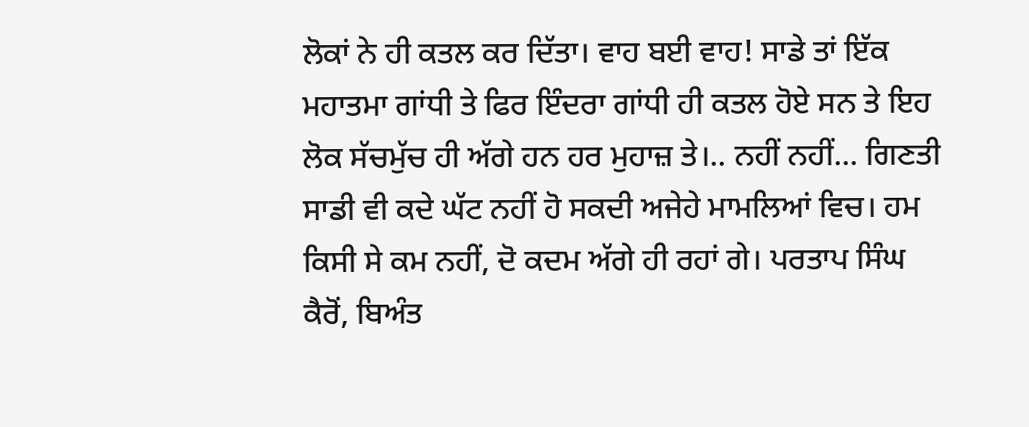ਲੋਕਾਂ ਨੇ ਹੀ ਕਤਲ ਕਰ ਦਿੱਤਾ। ਵਾਹ ਬਈ ਵਾਹ! ਸਾਡੇ ਤਾਂ ਇੱਕ ਮਹਾਤਮਾ ਗਾਂਧੀ ਤੇ ਫਿਰ ਇੰਦਰਾ ਗਾਂਧੀ ਹੀ ਕਤਲ ਹੋਏ ਸਨ ਤੇ ਇਹ ਲੋਕ ਸੱਚਮੁੱਚ ਹੀ ਅੱਗੇ ਹਨ ਹਰ ਮੁਹਾਜ਼ ਤੇ।.. ਨਹੀਂ ਨਹੀਂ... ਗਿਣਤੀ ਸਾਡੀ ਵੀ ਕਦੇ ਘੱਟ ਨਹੀਂ ਹੋ ਸਕਦੀ ਅਜੇਹੇ ਮਾਮਲਿਆਂ ਵਿਚ। ਹਮ ਕਿਸੀ ਸੇ ਕਮ ਨਹੀਂ, ਦੋ ਕਦਮ ਅੱਗੇ ਹੀ ਰਹਾਂ ਗੇ। ਪਰਤਾਪ ਸਿੰਘ ਕੈਰੋਂ, ਬਿਅੰਤ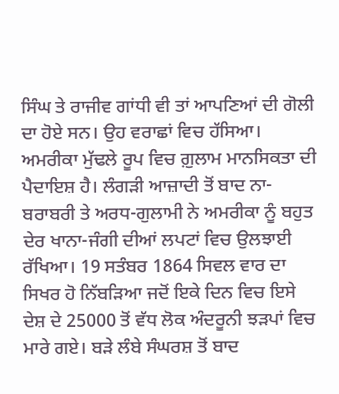ਸਿੰਘ ਤੇ ਰਾਜੀਵ ਗਾਂਧੀ ਵੀ ਤਾਂ ਆਪਣਿਆਂ ਦੀ ਗੋਲੀ ਦਾ ਹੋਏ ਸਨ। ਉਹ ਵਰਾਛਾਂ ਵਿਚ ਹੱਸਿਆ।
ਅਮਰੀਕਾ ਮੁੱਢਲੇ ਰੂਪ ਵਿਚ ਗ਼ੁਲਾਮ ਮਾਨਸਿਕਤਾ ਦੀ ਪੈਦਾਇਸ਼ ਹੈ। ਲੰਗੜੀ ਆਜ਼ਾਦੀ ਤੋਂ ਬਾਦ ਨਾ-ਬਰਾਬਰੀ ਤੇ ਅਰਧ-ਗੁਲਾਮੀ ਨੇ ਅਮਰੀਕਾ ਨੂੰ ਬਹੁਤ ਦੇਰ ਖਾਨਾ-ਜੰਗੀ ਦੀਆਂ ਲਪਟਾਂ ਵਿਚ ਉਲਝਾਈ ਰੱਖਿਆ। 19 ਸਤੰਬਰ 1864 ਸਿਵਲ ਵਾਰ ਦਾ ਸਿਖਰ ਹੋ ਨਿੱਬੜਿਆ ਜਦੋਂ ਇਕੇ ਦਿਨ ਵਿਚ ਇਸੇ ਦੇਸ਼ ਦੇ 25000 ਤੋਂ ਵੱਧ ਲੋਕ ਅੰਦਰੂਨੀ ਝੜਪਾਂ ਵਿਚ ਮਾਰੇ ਗਏ। ਬੜੇ ਲੰਬੇ ਸੰਘਰਸ਼ ਤੋਂ ਬਾਦ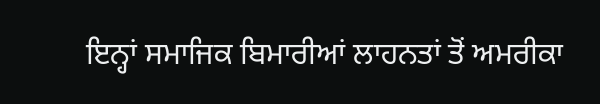ਇਨ੍ਹਾਂ ਸਮਾਜਿਕ ਬਿਮਾਰੀਆਂ ਲਾਹਨਤਾਂ ਤੋਂ ਅਮਰੀਕਾ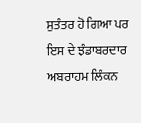ਸੁਤੰਤਰ ਹੋ ਗਿਆ ਪਰ ਇਸ ਦੇ ਝੰਡਾਬਰਦਾਰ ਅਬਰਾਹਮ ਲਿੰਕਨ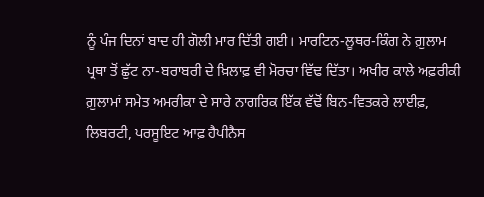ਨੂੰ ਪੰਜ ਦਿਨਾਂ ਬਾਦ ਹੀ ਗੋਲੀ ਮਾਰ ਦਿੱਤੀ ਗਈ। ਮਾਰਟਿਨ-ਲੂਥਰ-ਕਿੰਗ ਨੇ ਗ਼ੁਲਾਮ ਪ੍ਰਥਾ ਤੋਂ ਛੁੱਟ ਨਾ-ਬਰਾਬਰੀ ਦੇ ਖ਼ਿਲਾਫ਼ ਵੀ ਮੋਰਚਾ ਵਿੱਢ ਦਿੱਤਾ। ਅਖੀਰ ਕਾਲੇ ਅਫ਼ਰੀਕੀ ਗ਼ੁਲਾਮਾਂ ਸਮੇਤ ਅਮਰੀਕਾ ਦੇ ਸਾਰੇ ਨਾਗਰਿਕ ਇੱਕ ਵੱਢੋਂ ਬਿਨ-ਵਿਤਕਰੇ ਲਾਈਫ਼, ਲਿਬਰਟੀ, ਪਰਸੂਇਟ ਆਫ਼ ਹੈਪੀਨੈਸ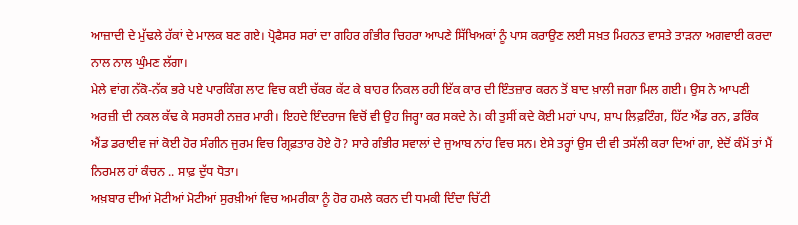ਆਜ਼ਾਦੀ ਦੇ ਮੁੱਢਲੇ ਹੱਕਾਂ ਦੇ ਮਾਲਕ ਬਣ ਗਏ। ਪ੍ਰੋਫੈਸਰ ਸਰਾਂ ਦਾ ਗਹਿਰ ਗੰਭੀਰ ਚਿਹਰਾ ਆਪਣੇ ਸਿੱਖਿਅਕਾਂ ਨੂੰ ਪਾਸ ਕਰਾਉਣ ਲਈ ਸਖ਼ਤ ਮਿਹਨਤ ਵਾਸਤੇ ਤਾੜਨਾ ਅਗਵਾਈ ਕਰਦਾ ਨਾਲ ਨਾਲ ਘੁੰਮਣ ਲੱਗਾ।
ਮੇਲੇ ਵਾਂਗ ਨੱਕੋ-ਨੱਕ ਭਰੇ ਪਏ ਪਾਰਕਿੰਗ ਲਾਟ ਵਿਚ ਕਈ ਚੱਕਰ ਕੱਟ ਕੇ ਬਾਹਰ ਨਿਕਲ ਰਹੀ ਇੱਕ ਕਾਰ ਦੀ ਇੰਤਜ਼ਾਰ ਕਰਨ ਤੋਂ ਬਾਦ ਖ਼ਾਲੀ ਜਗਾ ਮਿਲ ਗਈ। ਉਸ ਨੇ ਆਪਣੀ ਅਰਜ਼ੀ ਦੀ ਨਕਲ ਕੱਢ ਕੇ ਸਰਸਰੀ ਨਜ਼ਰ ਮਾਰੀ। ਇਹਦੇ ਇੰਦਰਾਜ ਵਿਚੋਂ ਵੀ ਉਹ ਜਿਰ੍ਹਾ ਕਰ ਸਕਦੇ ਨੇ। ਕੀ ਤੁਸੀਂ ਕਦੇ ਕੋਈ ਮਹਾਂ ਪਾਪ, ਸ਼ਾਪ ਲਿਫ਼ਟਿੰਗ, ਹਿੱਟ ਐਂਡ ਰਨ, ਡਰਿੰਕ ਐਂਡ ਡਰਾਈਵ ਜਾਂ ਕੋਈ ਹੋਰ ਸੰਗੀਨ ਜੁਰਮ ਵਿਚ ਗ੍ਰਿਫ਼ਤਾਰ ਹੋਏ ਹੋ? ਸਾਰੇ ਗੰਭੀਰ ਸਵਾਲਾਂ ਦੇ ਜੁਆਬ ਨਾਂਹ ਵਿਚ ਸਨ। ਏਸੇ ਤਰ੍ਹਾਂ ਉਸ ਦੀ ਵੀ ਤਸੱਲੀ ਕਰਾ ਦਿਆਂ ਗਾ, ਏਦੋਂ ਕੰਮੋਂ ਤਾਂ ਮੈਂ ਨਿਰਮਲ ਹਾਂ ਕੰਚਨ .. ਸਾਫ਼ ਦੁੱਧ ਧੋਤਾ।
ਅਖ਼ਬਾਰ ਦੀਆਂ ਮੋਟੀਆਂ ਮੋਟੀਆਂ ਸੁਰਖ਼ੀਆਂ ਵਿਚ ਅਮਰੀਕਾ ਨੂੰ ਹੋਰ ਹਮਲੇ ਕਰਨ ਦੀ ਧਮਕੀ ਦਿੰਦਾ ਚਿੱਟੀ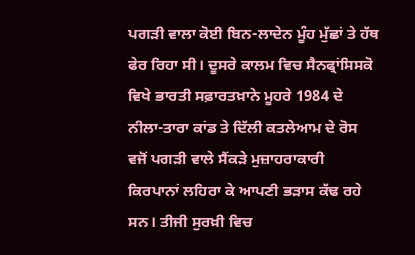ਪਗੜੀ ਵਾਲਾ ਕੋਈ ਬਿਨ-ਲਾਦੇਨ ਮੂੰਹ ਮੁੱਛਾਂ ਤੇ ਹੱਥ ਫੇਰ ਰਿਹਾ ਸੀ। ਦੂਸਰੇ ਕਾਲਮ ਵਿਚ ਸੈਨਫ੍ਰਾਂਸਿਸਕੋ ਵਿਖੇ ਭਾਰਤੀ ਸਫ਼ਾਰਤਖ਼ਾਨੇ ਮੂਹਰੇ 1984 ਦੇ ਨੀਲਾ-ਤਾਰਾ ਕਾਂਡ ਤੇ ਦਿੱਲੀ ਕਤਲੇਆਮ ਦੇ ਰੋਸ ਵਜੋਂ ਪਗੜੀ ਵਾਲੇ ਸੈਂਕੜੇ ਮੁਜ਼ਾਹਰਾਕਾਰੀ ਕਿਰਪਾਨਾਂ ਲਹਿਰਾ ਕੇ ਆਪਣੀ ਭੜਾਸ ਕੱਢ ਰਹੇ ਸਨ। ਤੀਜੀ ਸੁਰਖ਼ੀ ਵਿਚ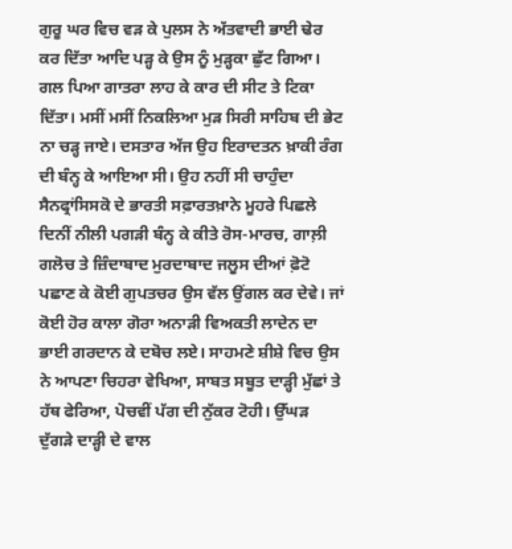ਗੁਰੂ ਘਰ ਵਿਚ ਵੜ ਕੇ ਪੁਲਸ ਨੇ ਅੱਤਵਾਦੀ ਭਾਈ ਢੇਰ ਕਰ ਦਿੱਤਾ ਆਦਿ ਪੜ੍ਹ ਕੇ ਉਸ ਨੂੰ ਮੁੜ੍ਹਕਾ ਛੁੱਟ ਗਿਆ। ਗਲ ਪਿਆ ਗਾਤਰਾ ਲਾਹ ਕੇ ਕਾਰ ਦੀ ਸੀਟ ਤੇ ਟਿਕਾ ਦਿੱਤਾ। ਮਸੀਂ ਮਸੀਂ ਨਿਕਲਿਆ ਮੁੜ ਸਿਰੀ ਸਾਹਿਬ ਦੀ ਭੇਟ ਨਾ ਚੜ੍ਹ ਜਾਏ। ਦਸਤਾਰ ਅੱਜ ਉਹ ਇਰਾਦਤਨ ਖ਼ਾਕੀ ਰੰਗ ਦੀ ਬੰਨ੍ਹ ਕੇ ਆਇਆ ਸੀ। ਉਹ ਨਹੀਂ ਸੀ ਚਾਹੁੰਦਾ ਸੈਨਫ੍ਰਾਂਸਿਸਕੋ ਦੇ ਭਾਰਤੀ ਸਫ਼ਾਰਤਖ਼ਾਨੇ ਮੂਹਰੇ ਪਿਛਲੇ ਦਿਨੀਂ ਨੀਲੀ ਪਗੜੀ ਬੰਨ੍ਹ ਕੇ ਕੀਤੇ ਰੋਸ-ਮਾਰਚ, ਗਾਲ਼ੀ ਗਲੋਚ ਤੇ ਜ਼ਿੰਦਾਬਾਦ ਮੁਰਦਾਬਾਦ ਜਲੂਸ ਦੀਆਂ ਫ਼ੋਟੋ ਪਛਾਣ ਕੇ ਕੋਈ ਗੁਪਤਚਰ ਉਸ ਵੱਲ ਉਂਗਲ ਕਰ ਦੇਵੇ। ਜਾਂ ਕੋਈ ਹੋਰ ਕਾਲਾ ਗੋਰਾ ਅਨਾੜੀ ਵਿਅਕਤੀ ਲਾਦੇਨ ਦਾ ਭਾਈ ਗਰਦਾਨ ਕੇ ਦਬੋਚ ਲਏ। ਸਾਹਮਣੇ ਸ਼ੀਸ਼ੇ ਵਿਚ ਉਸ ਨੇ ਆਪਣਾ ਚਿਹਰਾ ਵੇਖਿਆ, ਸਾਬਤ ਸਬੂਤ ਦਾੜ੍ਹੀ ਮੁੱਛਾਂ ਤੇ ਹੱਥ ਫੇਰਿਆ, ਪੋਚਵੀਂ ਪੱਗ ਦੀ ਨੁੱਕਰ ਟੋਹੀ। ਉੱਘੜ ਦੁੱਗੜੇ ਦਾੜ੍ਹੀ ਦੇ ਵਾਲ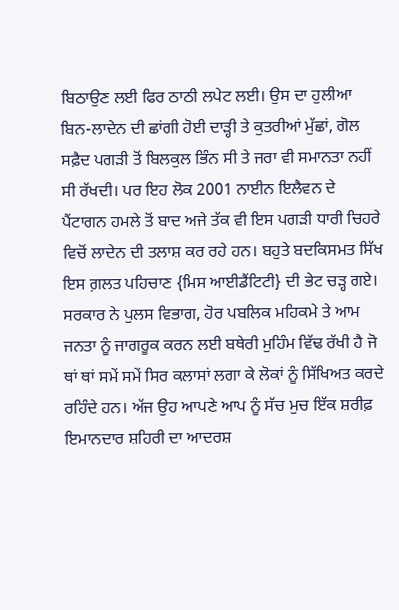ਬਿਠਾਉਣ ਲਈ ਫਿਰ ਠਾਠੀ ਲਪੇਟ ਲਈ। ਉਸ ਦਾ ਹੁਲੀਆ ਬਿਨ-ਲਾਦੇਨ ਦੀ ਛਾਂਗੀ ਹੋਈ ਦਾੜ੍ਹੀ ਤੇ ਕੁਤਰੀਆਂ ਮੁੱਛਾਂ, ਗੋਲ ਸਫ਼ੈਦ ਪਗੜੀ ਤੋਂ ਬਿਲਕੁਲ ਭਿੰਨ ਸੀ ਤੇ ਜਰਾ ਵੀ ਸਮਾਨਤਾ ਨਹੀਂ ਸੀ ਰੱਖਦੀ। ਪਰ ਇਹ ਲੋਕ 2001 ਨਾਈਨ ਇਲੈਵਨ ਦੇ ਪੈਂਟਾਗਨ ਹਮਲੇ ਤੋਂ ਬਾਦ ਅਜੇ ਤੱਕ ਵੀ ਇਸ ਪਗੜੀ ਧਾਰੀ ਚਿਹਰੇ ਵਿਚੋਂ ਲਾਦੇਨ ਦੀ ਤਲਾਸ਼ ਕਰ ਰਹੇ ਹਨ। ਬਹੁਤੇ ਬਦਕਿਸਮਤ ਸਿੱਖ ਇਸ ਗ਼ਲਤ ਪਹਿਚਾਣ {ਮਿਸ ਆਈਡੈਂਟਿਟੀ} ਦੀ ਭੇਟ ਚੜ੍ਹ ਗਏ। ਸਰਕਾਰ ਨੇ ਪੁਲਸ ਵਿਭਾਗ, ਹੋਰ ਪਬਲਿਕ ਮਹਿਕਮੇ ਤੇ ਆਮ ਜਨਤਾ ਨੂੰ ਜਾਗਰੂਕ ਕਰਨ ਲਈ ਬਥੇਰੀ ਮੁਹਿੰਮ ਵਿੱਢ ਰੱਖੀ ਹੈ ਜੋ ਥਾਂ ਥਾਂ ਸਮੇਂ ਸਮੇਂ ਸਿਰ ਕਲਾਸਾਂ ਲਗਾ ਕੇ ਲੋਕਾਂ ਨੂੰ ਸਿੱਖਿਅਤ ਕਰਦੇ ਰਹਿੰਦੇ ਹਨ। ਅੱਜ ਉਹ ਆਪਣੇ ਆਪ ਨੂੰ ਸੱਚ ਮੁਚ ਇੱਕ ਸ਼ਰੀਫ਼ ਇਮਾਨਦਾਰ ਸ਼ਹਿਰੀ ਦਾ ਆਦਰਸ਼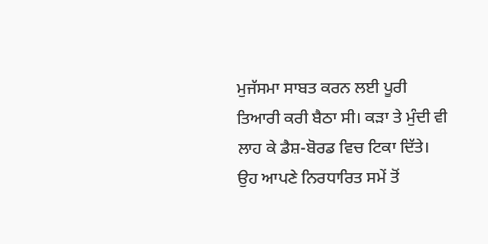ਮੁਜੱਸਮਾ ਸਾਬਤ ਕਰਨ ਲਈ ਪੂਰੀ ਤਿਆਰੀ ਕਰੀ ਬੈਠਾ ਸੀ। ਕੜਾ ਤੇ ਮੁੰਦੀ ਵੀ ਲਾਹ ਕੇ ਡੈਸ਼-ਬੋਰਡ ਵਿਚ ਟਿਕਾ ਦਿੱਤੇ।
ਉਹ ਆਪਣੇ ਨਿਰਧਾਰਿਤ ਸਮੇਂ ਤੋਂ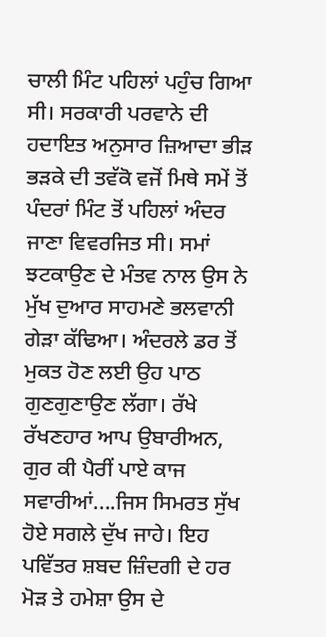ਚਾਲੀ ਮਿੰਟ ਪਹਿਲਾਂ ਪਹੁੰਚ ਗਿਆ ਸੀ। ਸਰਕਾਰੀ ਪਰਵਾਨੇ ਦੀ ਹਦਾਇਤ ਅਨੁਸਾਰ ਜ਼ਿਆਦਾ ਭੀੜ ਭੜਕੇ ਦੀ ਤਵੱਕੋ ਵਜੋਂ ਮਿਥੇ ਸਮੇਂ ਤੋਂ ਪੰਦਰਾਂ ਮਿੰਟ ਤੋਂ ਪਹਿਲਾਂ ਅੰਦਰ ਜਾਣਾ ਵਿਵਰਜਿਤ ਸੀ। ਸਮਾਂ ਝਟਕਾਉਣ ਦੇ ਮੰਤਵ ਨਾਲ ਉਸ ਨੇ ਮੁੱਖ ਦੁਆਰ ਸਾਹਮਣੇ ਭਲਵਾਨੀ ਗੇੜਾ ਕੱਢਿਆ। ਅੰਦਰਲੇ ਡਰ ਤੋਂ ਮੁਕਤ ਹੋਣ ਲਈ ਉਹ ਪਾਠ ਗੁਣਗੁਣਾਉਣ ਲੱਗਾ। ਰੱਖੇ ਰੱਖਣਹਾਰ ਆਪ ਉਬਾਰੀਅਨ, ਗੁਰ ਕੀ ਪੈਰੀਂ ਪਾਏ ਕਾਜ ਸਵਾਰੀਆਂ....ਜਿਸ ਸਿਮਰਤ ਸੁੱਖ ਹੋਏ ਸਗਲੇ ਦੁੱਖ ਜਾਹੇ। ਇਹ ਪਵਿੱਤਰ ਸ਼ਬਦ ਜ਼ਿੰਦਗੀ ਦੇ ਹਰ ਮੋੜ ਤੇ ਹਮੇਸ਼ਾ ਉਸ ਦੇ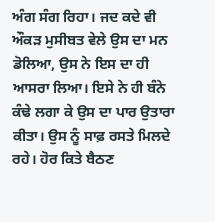ਅੰਗ ਸੰਗ ਰਿਹਾ। ਜਦ ਕਦੇ ਵੀ ਔਕੜ ਮੁਸੀਬਤ ਵੇਲੇ ਉਸ ਦਾ ਮਨ ਡੋਲਿਆ, ਉਸ ਨੇ ਇਸ ਦਾ ਹੀ ਆਸਰਾ ਲਿਆ। ਇਸੇ ਨੇ ਹੀ ਬੰਨੇ ਕੰਢੇ ਲਗਾ ਕੇ ਉਸ ਦਾ ਪਾਰ ਉਤਾਰਾ ਕੀਤਾ। ਉਸ ਨੂੰ ਸਾਫ਼ ਰਸਤੇ ਮਿਲਦੇ ਰਹੇ। ਹੋਰ ਕਿਤੇ ਬੈਠਣ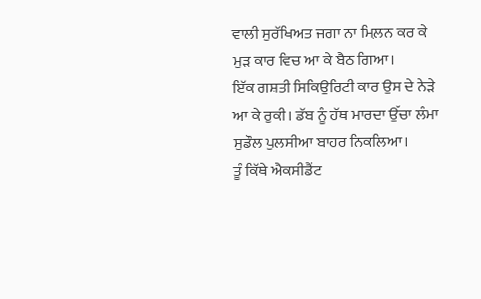ਵਾਲੀ ਸੁਰੱਖਿਅਤ ਜਗਾ ਨਾ ਮਿਲ਼ਨ ਕਰ ਕੇ ਮੁੜ ਕਾਰ ਵਿਚ ਆ ਕੇ ਬੈਠ ਗਿਆ।
ਇੱਕ ਗਸ਼ਤੀ ਸਿਕਿਉਰਿਟੀ ਕਾਰ ਉਸ ਦੇ ਨੇੜੇ ਆ ਕੇ ਰੁਕੀ। ਡੱਬ ਨੂੰ ਹੱਥ ਮਾਰਦਾ ਉੱਚਾ ਲੰਮਾ ਸੁਡੌਲ ਪੁਲਸੀਆ ਬਾਹਰ ਨਿਕਲਿਆ।
ਤੂੰ ਕਿੱਥੇ ਐਕਸੀਡੈਂਟ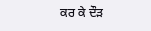ਕਰ ਕੇ ਦੌੜ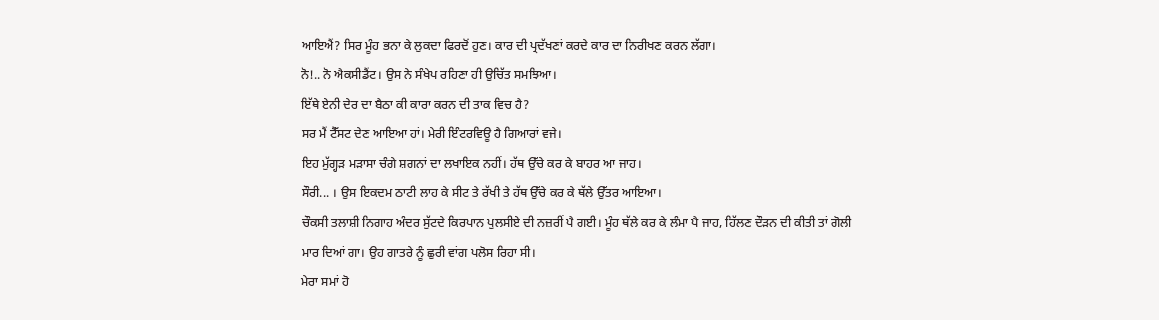ਆਇਐਂ? ਸਿਰ ਮੂੰਹ ਭਨਾ ਕੇ ਲੁਕਦਾ ਫਿਰਦੋਂ ਹੁਣ। ਕਾਰ ਦੀ ਪ੍ਰਦੱਖਣਾਂ ਕਰਦੇ ਕਾਰ ਦਾ ਨਿਰੀਖਣ ਕਰਨ ਲੱਗਾ।
ਨੋ!.. ਨੋ ਐਕਸੀਡੈਂਟ। ਉਸ ਨੇ ਸੰਖੇਪ ਰਹਿਣਾ ਹੀ ਉਚਿੱਤ ਸਮਝਿਆ।
ਇੱਥੇ ਏਨੀ ਦੇਰ ਦਾ ਬੈਠਾ ਕੀ ਕਾਰਾ ਕਰਨ ਦੀ ਤਾਕ ਵਿਚ ਹੈ?
ਸਰ ਮੈਂ ਟੈੱਸਟ ਦੇਣ ਆਇਆ ਹਾਂ। ਮੇਰੀ ਇੰਟਰਵਿਊ ਹੈ ਗਿਆਰਾਂ ਵਜੇ।
ਇਹ ਮੁੱਗ੍ਹੜ ਮੜਾਸਾ ਚੰਗੇ ਸ਼ਗਨਾਂ ਦਾ ਲਖਾਇਕ ਨਹੀਂ। ਹੱਥ ਉੱਚੇ ਕਰ ਕੇ ਬਾਹਰ ਆ ਜਾਹ।
ਸੌਰੀ... । ਉਸ ਇਕਦਮ ਠਾਟੀ ਲਾਹ ਕੇ ਸੀਟ ਤੇ ਰੱਖੀ ਤੇ ਹੱਥ ਉੱਚੇ ਕਰ ਕੇ ਥੱਲੇ ਉੱਤਰ ਆਇਆ।
ਚੌਕਸੀ ਤਲਾਸ਼ੀ ਨਿਗਾਹ ਅੰਦਰ ਸੁੱਟਦੇ ਕਿਰਪਾਨ ਪੁਲਸੀਏ ਦੀ ਨਜ਼ਰੀਂ ਪੈ ਗਈ। ਮੂੰਹ ਥੱਲੇ ਕਰ ਕੇ ਲੰਮਾ ਪੈ ਜਾਹ, ਹਿੱਲਣ ਦੌੜਨ ਦੀ ਕੀਤੀ ਤਾਂ ਗੋਲੀ ਮਾਰ ਦਿਆਂ ਗਾ। ਉਹ ਗਾਤਰੇ ਨੂੰ ਛੁਰੀ ਵਾਂਗ ਪਲੋਸ ਰਿਹਾ ਸੀ।
ਮੇਰਾ ਸਮਾਂ ਹੋ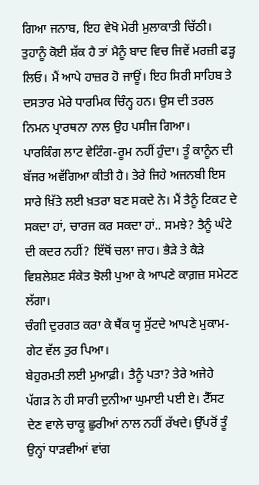ਗਿਆ ਜਨਾਬ, ਇਹ ਵੇਖੋ ਮੇਰੀ ਮੁਲਾਕਾਤੀ ਚਿੱਠੀ। ਤੁਹਾਨੂੰ ਕੋਈ ਸ਼ੱਕ ਹੈ ਤਾਂ ਮੈਨੂੰ ਬਾਦ ਵਿਚ ਜਿਵੇਂ ਮਰਜ਼ੀ ਫੜ੍ਹ ਲਿਓ। ਮੈਂ ਆਪੇ ਹਾਜ਼ਰ ਹੋ ਜਾਊਂ। ਇਹ ਸਿਰੀ ਸਾਹਿਬ ਤੇ ਦਸਤਾਰ ਮੇਰੇ ਧਾਰਮਿਕ ਚਿੰਨ੍ਹ ਹਨ। ਉਸ ਦੀ ਤਰਲ ਨਿਮਨ ਪ੍ਰਾਰਥਨਾ ਨਾਲ ਉਹ ਪਸੀਜ ਗਿਆ।
ਪਾਰਕਿੰਗ ਲਾਟ ਵੇਟਿੰਗ-ਰੂਮ ਨਹੀਂ ਹੁੰਦਾ। ਤੂੰ ਕਾਨੂੰਨ ਦੀ ਬੱਜਰ ਅਵੱਗਿਆ ਕੀਤੀ ਹੈ। ਤੇਰੇ ਜਿਹੇ ਅਜਨਬੀ ਇਸ ਸਾਰੇ ਖ਼ਿੱਤੇ ਲਈ ਖ਼ਤਰਾ ਬਣ ਸਕਦੇ ਨੇ। ਮੈਂ ਤੈਨੂੰ ਟਿਕਟ ਦੇ ਸਕਦਾ ਹਾਂ, ਚਾਰਜ ਕਰ ਸਕਦਾ ਹਾਂ.. ਸਮਝੇ? ਤੈਨੂੰ ਘੰਟੇ ਦੀ ਕਦਰ ਨਹੀਂ? ਇੱਥੋਂ ਚਲਾ ਜਾਹ। ਭੈੜੇ ਤੇ ਕੈੜੇ ਵਿਸ਼ਲੇਸ਼ਣ ਸੰਕੇਤ ਝੋਲੀ ਪੁਆ ਕੇ ਆਪਣੇ ਕਾਗ਼ਜ਼ ਸਮੇਟਣ ਲੱਗਾ।
ਚੰਗੀ ਦੁਰਗਤ ਕਰਾ ਕੇ ਥੈਂਕ ਯੂ ਸੁੱਟਦੇ ਆਪਣੇ ਮੁਕਾਮ-ਗੇਟ ਵੱਲ ਤੁਰ ਪਿਆ।
ਬੇਹੁਰਮਤੀ ਲਈ ਮੁਆਫ਼ੀ। ਤੈਨੂੰ ਪਤਾ? ਤੇਰੇ ਅਜੇਹੇ ਪੱਗੜ ਨੇ ਹੀ ਸਾਰੀ ਦੁਨੀਆ ਘੁਮਾਈ ਪਈ ਏ। ਟੈੱਸਟ ਦੇਣ ਵਾਲੇ ਚਾਕੂ ਛੁਰੀਆਂ ਨਾਲ ਨਹੀਂ ਰੱਖਦੇ। ਉੱਪਰੋਂ ਤੂੰ ਉਨ੍ਹਾਂ ਧਾੜਵੀਆਂ ਵਾਂਗ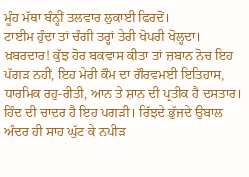ਮੂੰਹ ਮੱਥਾ ਬੰਨ੍ਹੀਂ ਤਲਵਾਰ ਲੁਕਾਈ ਫਿਰਦੋਂ।
ਟਾਈਮ ਹੁੰਦਾ ਤਾਂ ਚੰਗੀ ਤਰ੍ਹਾਂ ਤੇਰੀ ਖੋਪਰੀ ਖੋਲ੍ਹਦਾ। ਖ਼ਬਰਦਾਰ! ਕੁੱਝ ਹੋਰ ਬਕਵਾਸ ਕੀਤਾ ਤਾਂ ਜ਼ਬਾਨ ਨੋਚ ਇਹ ਪੱਗੜ ਨਹੀਂ, ਇਹ ਮੇਰੀ ਕੌਮ ਦਾ ਗੌਰਵਮਈ ਇਤਿਹਾਸ, ਧਾਰਮਿਕ ਰਹੁ-ਰੀਤੀ, ਆਨ ਤੇ ਸ਼ਾਨ ਦੀ ਪ੍ਰਤੀਕ ਹੈ ਦਸਤਾਰ। ਹਿੰਦ ਦੀ ਚਾਦਰ ਹੈ ਇਹ ਪਗੜੀ। ਰਿੱਝਦੇ ਭੁੱਜਦੇ ਉਬਾਲ ਅੰਦਰ ਹੀ ਸਾਹ ਘੁੱਟ ਕੇ ਨਪੀੜ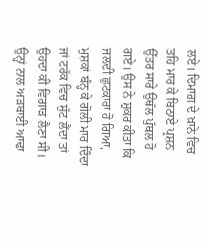ਲਏ। ਦਿਮਾਗ਼ ਦੇ ਖ਼ਾਨੇ ਵਿਚ ਤਹਿ ਮਾਰ ਕੇ ਬਿਠਾਏ ਪ੍ਰਸ਼ਨ ਉੱਤਰ ਸਾਰੇ ਉਥੱਲ ਪੁੱਥਲ ਹੋ ਗਏ। ਉਸ ਨੇ ਸ਼ੁਕਰ ਕੀਤਾ ਕਿ ਜਲਦੀ ਛੁਟਕਾਰਾ ਹੋ ਗਿਆ, ਮੁਸ਼ਕਾਂ ਬੰਨ੍ਹ ਕੇ ਗੋਲੀ ਮਾਰ ਦਿੰਦਾ ਜਾਂ ਟਰੱਕ ਵਿਚ ਸੁੱਟ ਲੈਂਦਾ ਤਾਂ ਉਹਦਾ ਕੀ ਵਿਗਾੜ ਲੈਣਾ ਸੀ।
ਉਨ੍ਹਾਂ ਨਾਲ ਅੜਬਾਈ ਆਢਾ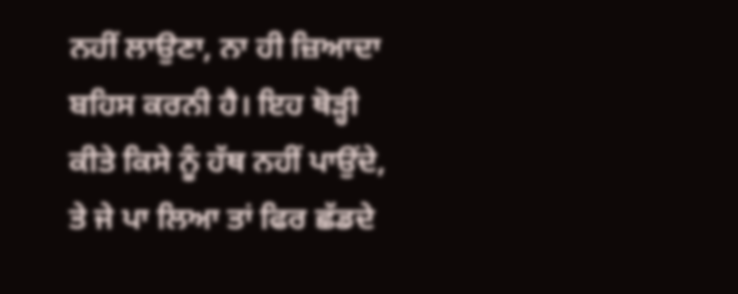ਨਹੀਂ ਲਾਉਣਾ, ਨਾ ਹੀ ਜ਼ਿਆਦਾ ਬਹਿਸ ਕਰਨੀ ਹੈ। ਇਹ ਥੋੜ੍ਹੀ ਕੀਤੇ ਕਿਸੇ ਨੂੰ ਹੱਥ ਨਹੀਂ ਪਾਉਂਦੇ, ਤੇ ਜੇ ਪਾ ਲਿਆ ਤਾਂ ਫਿਰ ਛੱਡਦੇ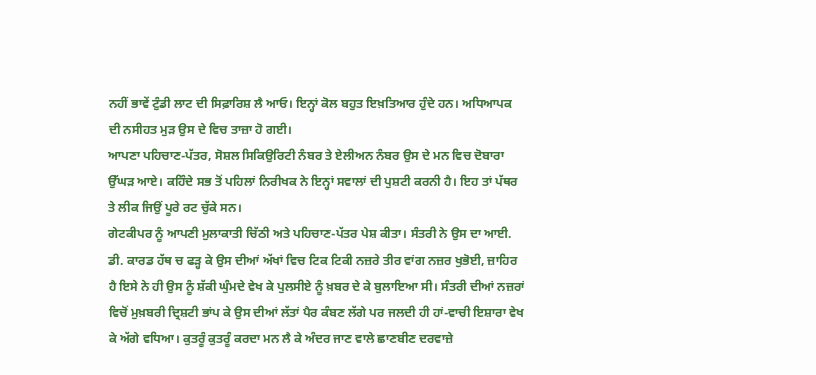ਨਹੀਂ ਭਾਵੇਂ ਟੁੰਡੀ ਲਾਟ ਦੀ ਸਿਫ਼ਾਰਿਸ਼ ਲੈ ਆਓ। ਇਨ੍ਹਾਂ ਕੋਲ ਬਹੁਤ ਇਖ਼ਤਿਆਰ ਹੁੰਦੇ ਹਨ। ਅਧਿਆਪਕ ਦੀ ਨਸੀਹਤ ਮੁੜ ਉਸ ਦੇ ਵਿਚ ਤਾਜ਼ਾ ਹੋ ਗਈ।
ਆਪਣਾ ਪਹਿਚਾਣ-ਪੱਤਰ, ਸੋਸ਼ਲ ਸਿਕਿਉਰਿਟੀ ਨੰਬਰ ਤੇ ਏਲੀਅਨ ਨੰਬਰ ਉਸ ਦੇ ਮਨ ਵਿਚ ਦੋਬਾਰਾ ਉੱਘੜ ਆਏ। ਕਹਿੰਦੇ ਸਭ ਤੋਂ ਪਹਿਲਾਂ ਨਿਰੀਖਕ ਨੇ ਇਨ੍ਹਾਂ ਸਵਾਲਾਂ ਦੀ ਪੁਸ਼ਟੀ ਕਰਨੀ ਹੈ। ਇਹ ਤਾਂ ਪੱਥਰ ਤੇ ਲੀਕ ਜਿਉਂ ਪੂਰੇ ਰਟ ਚੁੱਕੇ ਸਨ।
ਗੇਟਕੀਪਰ ਨੂੰ ਆਪਣੀ ਮੁਲਾਕਾਤੀ ਚਿੱਠੀ ਅਤੇ ਪਹਿਚਾਣ-ਪੱਤਰ ਪੇਸ਼ ਕੀਤਾ। ਸੰਤਰੀ ਨੇ ਉਸ ਦਾ ਆਈ. ਡੀ. ਕਾਰਡ ਹੱਥ ਚ ਫੜ੍ਹ ਕੇ ਉਸ ਦੀਆਂ ਅੱਖਾਂ ਵਿਚ ਟਿਕ ਟਿਕੀ ਨਜ਼ਰੇ ਤੀਰ ਵਾਂਗ ਨਜ਼ਰ ਖੁਭੋਈ, ਜ਼ਾਹਿਰ ਹੈ ਇਸੇ ਨੇ ਹੀ ਉਸ ਨੂੰ ਸ਼ੱਕੀ ਘੁੰਮਦੇ ਵੇਖ ਕੇ ਪੁਲਸੀਏ ਨੂੰ ਖ਼ਬਰ ਦੇ ਕੇ ਬੁਲਾਇਆ ਸੀ। ਸੰਤਰੀ ਦੀਆਂ ਨਜ਼ਰਾਂ ਵਿਚੋਂ ਮੁਖ਼ਬਰੀ ਦ੍ਰਿਸ਼ਟੀ ਭਾਂਪ ਕੇ ਉਸ ਦੀਆਂ ਲੱਤਾਂ ਪੈਰ ਕੰਬਣ ਲੱਗੇ ਪਰ ਜਲਦੀ ਹੀ ਹਾਂ-ਵਾਚੀ ਇਸ਼ਾਰਾ ਵੇਖ ਕੇ ਅੱਗੇ ਵਧਿਆ। ਕੁਤਰੂੰ ਕੁਤਰੂੰ ਕਰਦਾ ਮਨ ਲੈ ਕੇ ਅੰਦਰ ਜਾਣ ਵਾਲੇ ਛਾਣਬੀਣ ਦਰਵਾਜ਼ੇ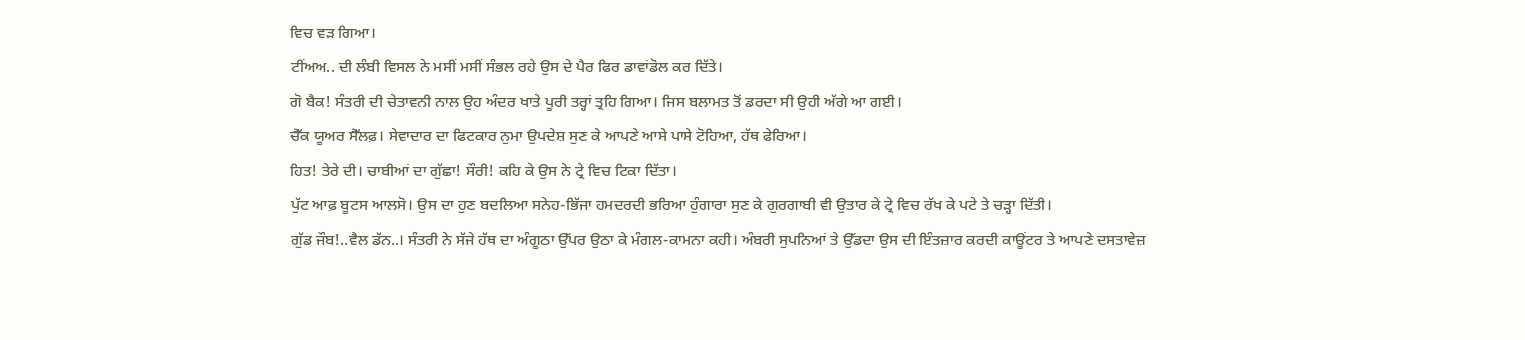ਵਿਚ ਵੜ ਗਿਆ।
ਟੀਂਅਅ.. ਦੀ ਲੰਬੀ ਵਿਸਲ ਨੇ ਮਸੀਂ ਮਸੀਂ ਸੰਭਲ ਰਹੇ ਉਸ ਦੇ ਪੈਰ ਫਿਰ ਡਾਵਾਂਡੋਲ ਕਰ ਦਿੱਤੇ।
ਗੋ ਬੈਕ! ਸੰਤਰੀ ਦੀ ਚੇਤਾਵਨੀ ਨਾਲ ਉਹ ਅੰਦਰ ਖਾਤੇ ਪੂਰੀ ਤਰ੍ਹਾਂ ਤ੍ਰਹਿ ਗਿਆ। ਜਿਸ ਬਲਾਮਤ ਤੋਂ ਡਰਦਾ ਸੀ ਉਹੀ ਅੱਗੇ ਆ ਗਈ।
ਚੈੱਕ ਯੂਅਰ ਸੈੱਲਫ਼। ਸੇਵਾਦਾਰ ਦਾ ਫਿਟਕਾਰ ਨੁਮਾ ਉਪਦੇਸ਼ ਸੁਣ ਕੇ ਆਪਣੇ ਆਸੇ ਪਾਸੇ ਟੋਹਿਆ, ਹੱਥ ਫੇਰਿਆ।
ਹਿਤ! ਤੇਰੇ ਦੀ। ਚਾਬੀਆਂ ਦਾ ਗੁੱਛਾ! ਸੌਰੀ! ਕਹਿ ਕੇ ਉਸ ਨੇ ਟ੍ਰੇ ਵਿਚ ਟਿਕਾ ਦਿੱਤਾ।
ਪੁੱਟ ਆਫ਼ ਬੂਟਸ ਆਲਸੋ। ਉਸ ਦਾ ਹੁਣ ਬਦਲਿਆ ਸਨੇਹ-ਭਿੱਜਾ ਹਮਦਰਦੀ ਭਰਿਆ ਹੁੰਗਾਰਾ ਸੁਣ ਕੇ ਗੁਰਗਾਬੀ ਵੀ ਉਤਾਰ ਕੇ ਟ੍ਰੇ ਵਿਚ ਰੱਖ ਕੇ ਪਟੇ ਤੇ ਚੜ੍ਹਾ ਦਿੱਤੀ।
ਗੁੱਡ ਜੌਬ!..ਵੈਲ ਡੱਨ..। ਸੰਤਰੀ ਨੇ ਸੱਜੇ ਹੱਥ ਦਾ ਅੰਗੂਠਾ ਉੱਪਰ ਉਠਾ ਕੇ ਮੰਗਲ-ਕਾਮਨਾ ਕਹੀ। ਅੰਬਰੀ ਸੁਪਨਿਆਂ ਤੇ ਉੱਡਦਾ ਉਸ ਦੀ ਇੰਤਜ਼ਾਰ ਕਰਦੀ ਕਾਊਂਟਰ ਤੇ ਆਪਣੇ ਦਸਤਾਵੇਜ਼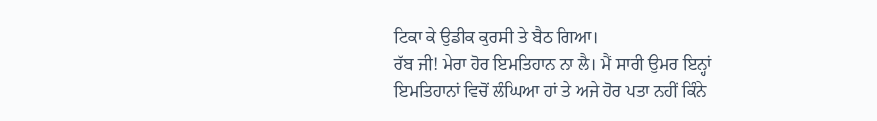ਟਿਕਾ ਕੇ ਉਡੀਕ ਕੁਰਸੀ ਤੇ ਬੈਠ ਗਿਆ।
ਰੱਬ ਜੀ! ਮੇਰਾ ਹੋਰ ਇਮਤਿਹਾਨ ਨਾ ਲੈ। ਮੈਂ ਸਾਰੀ ਉਮਰ ਇਨ੍ਹਾਂ ਇਮਤਿਹਾਨਾਂ ਵਿਚੋਂ ਲੰਘਿਆ ਹਾਂ ਤੇ ਅਜੇ ਹੋਰ ਪਤਾ ਨਹੀਂ ਕਿੰਨੇ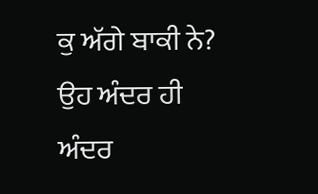ਕੁ ਅੱਗੇ ਬਾਕੀ ਨੇ? ਉਹ ਅੰਦਰ ਹੀ ਅੰਦਰ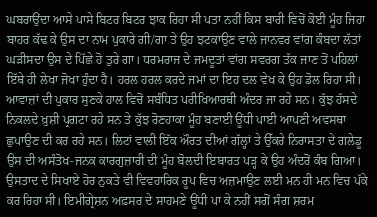ਘਬਰਾਉਂਦਾ ਆਸੇ ਪਾਸੇ ਬਿਟਰ ਬਿਟਰ ਝਾਕ ਰਿਹਾ ਸੀ ਪਤਾ ਨਹੀਂ ਕਿਸ ਬਾਰੀ ਵਿਚੋਂ ਕੋਈ ਮੂੰਹ ਜਿਹਾ ਬਾਹਰ ਕੱਢ ਕੇ ਉਸ ਦਾ ਨਾਮ ਪੁਕਾਰੇ ਗੀ/ਗਾ ਤੇ ਉਹ ਝਟਕਾਉਣ ਵਾਲੇ ਜਾਨਵਰ ਵਾਂਗ ਕੰਬਦਾ ਲੱਤਾਂ ਘੜੀਸਦਾ ਉਸ ਦੇ ਪਿੱਛੇ ਹੋ ਤੁਰੇ ਗਾ। ਧਰਮਰਾਜ ਦੇ ਜਮਦੂਤਾਂ ਵਾਂਗ ਸਵਰਗ ਤੱਕ ਜਾਣ ਤੋਂ ਪਹਿਲਾਂ ਇੱਥੇ ਹੀ ਲੇਖਾ ਜੋਖਾ ਹੁੰਦਾ ਹੈ। ਹਰਲ ਹਰਲ ਕਰਦੇ ਜਮਾਂ ਦਾ ਇਹ ਦਲ ਵੇਖ ਕੇ ਉਹ ਡੋਲ ਰਿਹਾ ਸੀ। ਆਵਾਜ਼ਾਂ ਦੀ ਪੁਕਾਰ ਸੁਣਕੇ ਹਾਲ ਵਿਚੋਂ ਸਬੰਧਿਤ ਪਰੀਖਿਆਰਥੀ ਅੰਦਰ ਜਾ ਰਹੇ ਸਨ। ਕੁੱਝ ਹੱਸਦੇ ਨਿਕਲਦੇ ਖ਼ੁਸ਼ੀ ਪ੍ਰਗਟਾ ਰਹੇ ਸਨ ਤੇ ਕੁੱਝ ਰੋਣਹਾਕਾ ਮੂੰਹ ਬਣਾਈ ਊਂਧੀ ਪਾਈ ਆਪਣੀ ਅਵਸਥਾ ਛੁਪਾਉਣ ਦੀ ਕਰ ਰਹੇ ਸਨ। ਲਿਟਾਂ ਵਾਲੀ ਇੱਕ ਔਰਤ ਦੀਆਂ ਗੱਲ੍ਹਾਂ ਤੇ ਉੱਕਰੇ ਨਿਰਾਸਤਾ ਦੇ ਗਲੇਡੂ ਉਸ ਦੀ ਅਸੰਤੋਖ-ਜਨਕ ਕਾਰਗੁਜ਼ਾਰੀ ਦੀ ਮੂੰਹ ਬੋਲਦੀ ਇਬਾਰਤ ਪੜ੍ਹ ਕੇ ਉਹ ਅੰਦਰੋਂ ਕੰਬ ਗਿਆ। ਉਸਤਾਦ ਦੇ ਸਿਖਾਏ ਹੋਰ ਨੁਕਤੇ ਵੀ ਵਿਵਹਾਰਿਕ ਰੂਪ ਵਿਚ ਅਜ਼ਮਾਉਣ ਲਈ ਮਨ ਹੀ ਮਨ ਵਿਚ ਪੱਕੇ ਕਰ ਰਿਹਾ ਸੀ। ਇਮੀਗ੍ਰੇਸ਼ਨ ਅਫ਼ਸਰ ਦੇ ਸਾਹਮਣੇ ਊਂਧੀ ਪਾ ਕੇ ਨਹੀਂ ਸਗੋਂ ਸੰਗ ਸ਼ਰਮ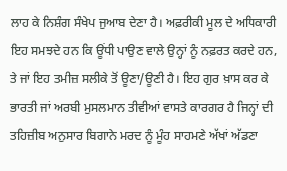ਲਾਹ ਕੇ ਨਿਸ਼ੰਗ ਸੰਖੇਪ ਜੁਆਬ ਦੇਣਾ ਹੈ। ਅਫ਼ਰੀਕੀ ਮੂਲ ਦੇ ਅਧਿਕਾਰੀ ਇਹ ਸਮਝਦੇ ਹਨ ਕਿ ਊਂਧੀ ਪਾਉਣ ਵਾਲੇ ਉਨ੍ਹਾਂ ਨੂੰ ਨਫ਼ਰਤ ਕਰਦੇ ਹਨ, ਤੇ ਜਾਂ ਇਹ ਤਮੀਜ਼ ਸਲੀਕੇ ਤੋਂ ਊਣਾ/ਊਣੀ ਹੈ। ਇਹ ਗੁਰ ਖ਼ਾਸ ਕਰ ਕੇ ਭਾਰਤੀ ਜਾਂ ਅਰਬੀ ਮੁਸਲਮਾਨ ਤੀਵੀਆਂ ਵਾਸਤੇ ਕਾਰਗਰ ਹੈ ਜਿਨ੍ਹਾਂ ਦੀ ਤਹਿਜ਼ੀਬ ਅਨੁਸਾਰ ਬਿਗਾਨੇ ਮਰਦ ਨੂੰ ਮੂੰਹ ਸਾਹਮਣੇ ਅੱਖਾਂ ਅੱਡਣਾ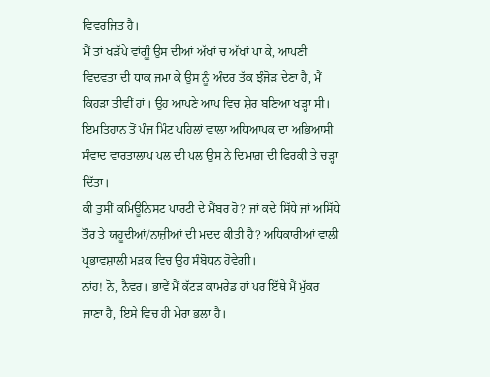ਵਿਵਰਜਿਤ ਹੈ।
ਮੈਂ ਤਾਂ ਖੜੱਪੇ ਵਾਂਗੂੰ ਉਸ ਦੀਆਂ ਅੱਖਾਂ ਚ ਅੱਖਾਂ ਪਾ ਕੇ, ਆਪਣੀ ਵਿਦਵਤਾ ਦੀ ਧਾਕ ਜਮਾ ਕੇ ਉਸ ਨੂੰ ਅੰਦਰ ਤੱਕ ਝੰਜੋੜ ਦੇਣਾ ਹੈ, ਮੈਂ ਕਿਹੜਾ ਤੀਵੀਂ ਹਾਂ। ਉਹ ਆਪਣੇ ਆਪ ਵਿਚ ਸ਼ੇਰ ਬਣਿਆ ਖੜ੍ਹਾ ਸੀ।
ਇਮਤਿਹਾਨ ਤੋਂ ਪੰਜ ਮਿੰਟ ਪਹਿਲਾਂ ਵਾਲਾ ਅਧਿਆਪਕ ਦਾ ਅਭਿਆਸੀ ਸੰਵਾਦ ਵਾਰਤਾਲਾਪ ਪਲ ਦੀ ਪਲ ਉਸ ਨੇ ਦਿਮਾਗ਼ ਦੀ ਫਿਰਕੀ ਤੇ ਚੜ੍ਹਾ ਦਿੱਤਾ।
ਕੀ ਤੁਸੀਂ ਕਮਿਊਨਿਸਟ ਪਾਰਟੀ ਦੇ ਮੈਂਬਰ ਹੋ? ਜਾਂ ਕਦੇ ਸਿੱਧੇ ਜਾਂ ਅਸਿੱਧੇ ਤੌਰ ਤੇ ਯਹੂਦੀਆਂ/ਨਾਜ਼ੀਆਂ ਦੀ ਮਦਦ ਕੀਤੀ ਹੈ? ਅਧਿਕਾਰੀਆਂ ਵਾਲੀ ਪ੍ਰਭਾਵਸ਼ਾਲੀ ਮੜਕ ਵਿਚ ਉਹ ਸੰਬੋਧਨ ਹੋਵੇਗੀ।
ਨਾਂਹ! ਨੋ, ਨੈਵਰ। ਭਾਵੇਂ ਮੈਂ ਕੱਟੜ ਕਾਮਰੇਡ ਹਾਂ ਪਰ ਇੱਥੇ ਮੈਂ ਮੁੱਕਰ ਜਾਣਾ ਹੈ, ਇਸੇ ਵਿਚ ਹੀ ਮੇਰਾ ਭਲਾ ਹੈ।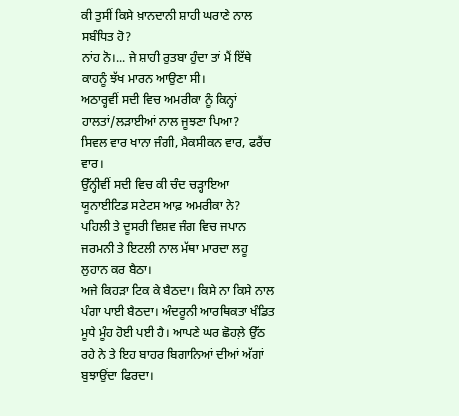ਕੀ ਤੁਸੀਂ ਕਿਸੇ ਖ਼ਾਨਦਾਨੀ ਸ਼ਾਹੀ ਘਰਾਣੇ ਨਾਲ ਸਬੰਧਿਤ ਹੋ?
ਨਾਂਹ ਨੋ।... ਜੇ ਸ਼ਾਹੀ ਰੁਤਬਾ ਹੁੰਦਾ ਤਾਂ ਮੈਂ ਇੱਥੇ ਕਾਹਨੂੰ ਝੱਖ ਮਾਰਨ ਆਉਣਾ ਸੀ।
ਅਠਾਰ੍ਹਵੀਂ ਸਦੀ ਵਿਚ ਅਮਰੀਕਾ ਨੂੰ ਕਿਨ੍ਹਾਂ ਹਾਲਤਾਂ/ਲੜਾਈਆਂ ਨਾਲ ਜੂਝਣਾ ਪਿਆ?
ਸਿਵਲ ਵਾਰ ਖਾਨਾ ਜੰਗੀ, ਮੈਕਸੀਕਨ ਵਾਰ, ਫਰੈਂਚ ਵਾਰ।
ਉੱਨ੍ਹੀਵੀਂ ਸਦੀ ਵਿਚ ਕੀ ਚੰਦ ਚੜ੍ਹਾਇਆ ਯੂਨਾਈਟਿਡ ਸਟੇਟਸ ਆਫ਼ ਅਮਰੀਕਾ ਨੇ?
ਪਹਿਲੀ ਤੇ ਦੂਸਰੀ ਵਿਸ਼ਵ ਜੰਗ ਵਿਚ ਜਪਾਨ ਜਰਮਨੀ ਤੇ ਇਟਲੀ ਨਾਲ ਮੱਥਾ ਮਾਰਦਾ ਲਹੂ ਲੁਹਾਨ ਕਰ ਬੈਠਾ।
ਅਜੇ ਕਿਹੜਾ ਟਿਕ ਕੇ ਬੈਠਦਾ। ਕਿਸੇ ਨਾ ਕਿਸੇ ਨਾਲ ਪੰਗਾ ਪਾਈ ਬੈਠਦਾ। ਅੰਦਰੂਨੀ ਆਰਥਿਕਤਾ ਖੰਡਿਤ ਮੂਧੇ ਮੂੰਹ ਹੋਈ ਪਈ ਹੈ। ਆਪਣੇ ਘਰ ਛੋਹਲ਼ੇ ਉੱਠ ਰਹੇ ਨੇ ਤੇ ਇਹ ਬਾਹਰ ਬਿਗਾਨਿਆਂ ਦੀਆਂ ਅੱਗਾਂ ਬੁਝਾਉਂਦਾ ਫਿਰਦਾ।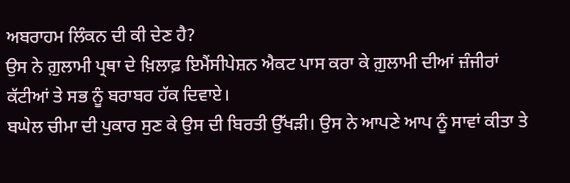ਅਬਰਾਹਮ ਲਿੰਕਨ ਦੀ ਕੀ ਦੇਣ ਹੈ?
ਉਸ ਨੇ ਗ਼ੁਲਾਮੀ ਪ੍ਰਥਾ ਦੇ ਖ਼ਿਲਾਫ਼ ਇਮੈਂਸੀਪੇਸ਼ਨ ਐਕਟ ਪਾਸ ਕਰਾ ਕੇ ਗ਼ੁਲਾਮੀ ਦੀਆਂ ਜ਼ੰਜੀਰਾਂ ਕੱਟੀਆਂ ਤੇ ਸਭ ਨੂੰ ਬਰਾਬਰ ਹੱਕ ਦਿਵਾਏ।
ਬਘੇਲ ਚੀਮਾ ਦੀ ਪੁਕਾਰ ਸੁਣ ਕੇ ਉਸ ਦੀ ਬਿਰਤੀ ਉੱਖੜੀ। ਉਸ ਨੇ ਆਪਣੇ ਆਪ ਨੂੰ ਸਾਵਾਂ ਕੀਤਾ ਤੇ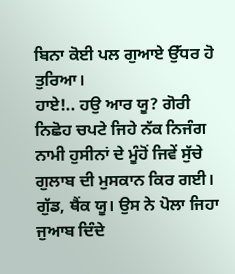ਬਿਨਾ ਕੋਈ ਪਲ ਗੁਆਏ ਉੱਧਰ ਹੋ ਤੁਰਿਆ।
ਹਾਏ!.. ਹਉ ਆਰ ਯੂ? ਗੋਰੀ ਨਿਛੋਹ ਚਪਟੇ ਜਿਹੇ ਨੱਕ ਨਿਜੰਗ ਨਾਮੀ ਹੁਸੀਨਾਂ ਦੇ ਮੂੰਹੋਂ ਜਿਵੇਂ ਸੁੱਚੇ ਗੁਲਾਬ ਦੀ ਮੁਸਕਾਨ ਕਿਰ ਗਈ।
ਗੁੱਡ, ਥੈਂਕ ਯੂ। ਉਸ ਨੇ ਪੋਲਾ ਜਿਹਾ ਜੁਆਬ ਦਿੰਦੇ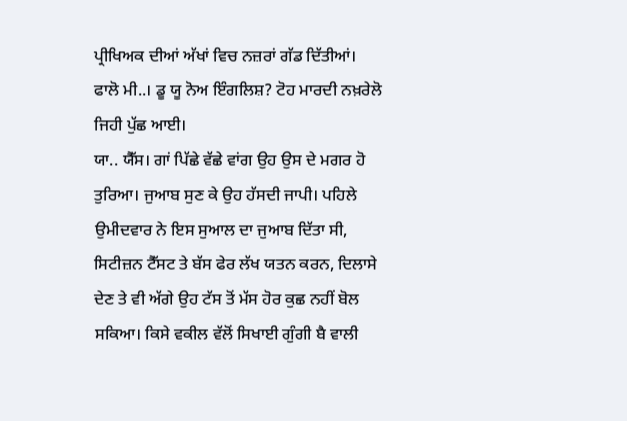ਪ੍ਰੀਖਿਅਕ ਦੀਆਂ ਅੱਖਾਂ ਵਿਚ ਨਜ਼ਰਾਂ ਗੱਡ ਦਿੱਤੀਆਂ।
ਫਾਲੋ ਮੀ..। ਡੂ ਯੂ ਨੋਅ ਇੰਗਲਿਸ਼? ਟੋਹ ਮਾਰਦੀ ਨਖ਼ਰੇਲੋ ਜਿਹੀ ਪੁੱਛ ਆਈ।
ਯਾ.. ਯੈੱਸ। ਗਾਂ ਪਿੱਛੇ ਵੱਛੇ ਵਾਂਗ ਉਹ ਉਸ ਦੇ ਮਗਰ ਹੋ ਤੁਰਿਆ। ਜੁਆਬ ਸੁਣ ਕੇ ਉਹ ਹੱਸਦੀ ਜਾਪੀ। ਪਹਿਲੇ ਉਮੀਦਵਾਰ ਨੇ ਇਸ ਸੁਆਲ ਦਾ ਜੁਆਬ ਦਿੱਤਾ ਸੀ, ਸਿਟੀਜ਼ਨ ਟੈੱਸਟ ਤੇ ਬੱਸ ਫੇਰ ਲੱਖ ਯਤਨ ਕਰਨ, ਦਿਲਾਸੇ ਦੇਣ ਤੇ ਵੀ ਅੱਗੇ ਉਹ ਟੱਸ ਤੋਂ ਮੱਸ ਹੋਰ ਕੁਛ ਨਹੀਂ ਬੋਲ ਸਕਿਆ। ਕਿਸੇ ਵਕੀਲ ਵੱਲੋਂ ਸਿਖਾਈ ਗੁੰਗੀ ਬੈ ਵਾਲੀ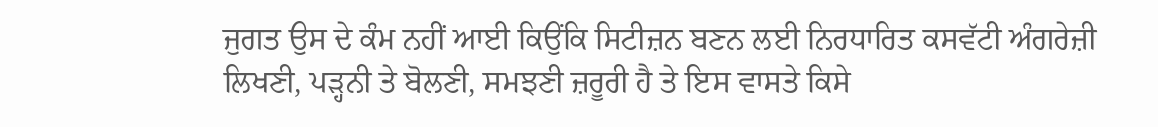ਜੁਗਤ ਉਸ ਦੇ ਕੰਮ ਨਹੀਂ ਆਈ ਕਿਉਂਕਿ ਸਿਟੀਜ਼ਨ ਬਣਨ ਲਈ ਨਿਰਧਾਰਿਤ ਕਸਵੱਟੀ ਅੰਗਰੇਜ਼ੀ ਲਿਖਣੀ, ਪੜ੍ਹਨੀ ਤੇ ਬੋਲਣੀ, ਸਮਝਣੀ ਜ਼ਰੂਰੀ ਹੈ ਤੇ ਇਸ ਵਾਸਤੇ ਕਿਸੇ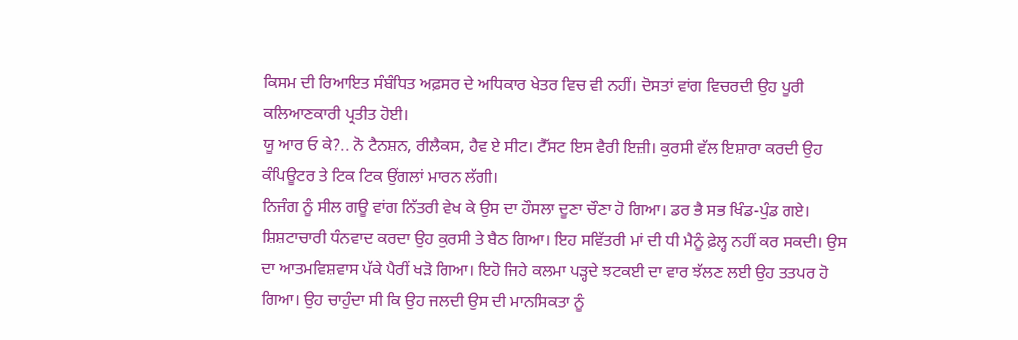ਕਿਸਮ ਦੀ ਰਿਆਇਤ ਸੰਬੰਧਿਤ ਅਫ਼ਸਰ ਦੇ ਅਧਿਕਾਰ ਖੇਤਰ ਵਿਚ ਵੀ ਨਹੀਂ। ਦੋਸਤਾਂ ਵਾਂਗ ਵਿਚਰਦੀ ਉਹ ਪੂਰੀ ਕਲਿਆਣਕਾਰੀ ਪ੍ਰਤੀਤ ਹੋਈ।
ਯੂ ਆਰ ਓ ਕੇ?.. ਨੋ ਟੈਨਸ਼ਨ, ਰੀਲੈਕਸ, ਹੈਵ ਏ ਸੀਟ। ਟੈੱਸਟ ਇਸ ਵੈਰੀ ਇਜ਼ੀ। ਕੁਰਸੀ ਵੱਲ ਇਸ਼ਾਰਾ ਕਰਦੀ ਉਹ ਕੰਪਿਊਟਰ ਤੇ ਟਿਕ ਟਿਕ ਉਂਗਲਾਂ ਮਾਰਨ ਲੱਗੀ।
ਨਿਜੰਗ ਨੂੰ ਸੀਲ ਗਊ ਵਾਂਗ ਨਿੱਤਰੀ ਵੇਖ ਕੇ ਉਸ ਦਾ ਹੌਸਲਾ ਦੂਣਾ ਚੌਣਾ ਹੋ ਗਿਆ। ਡਰ ਭੈ ਸਭ ਖਿੰਡ-ਪੁੰਡ ਗਏ। ਸ਼ਿਸ਼ਟਾਚਾਰੀ ਧੰਨਵਾਦ ਕਰਦਾ ਉਹ ਕੁਰਸੀ ਤੇ ਬੈਠ ਗਿਆ। ਇਹ ਸਵਿੱਤਰੀ ਮਾਂ ਦੀ ਧੀ ਮੈਨੂੰ ਫ਼ੇਲ੍ਹ ਨਹੀਂ ਕਰ ਸਕਦੀ। ਉਸ ਦਾ ਆਤਮਵਿਸ਼ਵਾਸ ਪੱਕੇ ਪੈਰੀਂ ਖੜੋ ਗਿਆ। ਇਹੋ ਜਿਹੇ ਕਲਮਾ ਪੜ੍ਹਦੇ ਝਟਕਈ ਦਾ ਵਾਰ ਝੱਲਣ ਲਈ ਉਹ ਤਤਪਰ ਹੋ ਗਿਆ। ਉਹ ਚਾਹੁੰਦਾ ਸੀ ਕਿ ਉਹ ਜਲਦੀ ਉਸ ਦੀ ਮਾਨਸਿਕਤਾ ਨੂੰ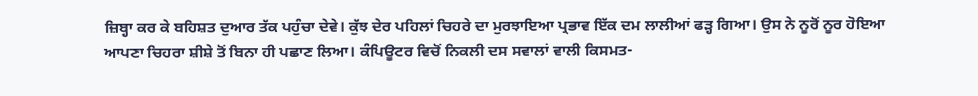ਜ਼ਿਬ੍ਹਾ ਕਰ ਕੇ ਬਹਿਸ਼ਤ ਦੁਆਰ ਤੱਕ ਪਹੁੰਚਾ ਦੇਵੇ। ਕੁੱਝ ਦੇਰ ਪਹਿਲਾਂ ਚਿਹਰੇ ਦਾ ਮੁਰਝਾਇਆ ਪ੍ਰਭਾਵ ਇੱਕ ਦਮ ਲਾਲੀਆਂ ਫੜ੍ਹ ਗਿਆ। ਉਸ ਨੇ ਨੂਰੋਂ ਨੂਰ ਹੋਇਆ ਆਪਣਾ ਚਿਹਰਾ ਸ਼ੀਸ਼ੇ ਤੋਂ ਬਿਨਾ ਹੀ ਪਛਾਣ ਲਿਆ। ਕੰਪਿਊਟਰ ਵਿਚੋਂ ਨਿਕਲੀ ਦਸ ਸਵਾਲਾਂ ਵਾਲੀ ਕਿਸਮਤ-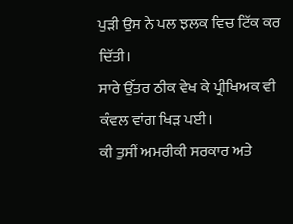ਪੁੜੀ ਉਸ ਨੇ ਪਲ ਝਲਕ ਵਿਚ ਟਿੱਕ ਕਰ ਦਿੱਤੀ।
ਸਾਰੇ ਉੱਤਰ ਠੀਕ ਵੇਖ ਕੇ ਪ੍ਰੀਖਿਅਕ ਵੀ ਕੰਵਲ ਵਾਂਗ ਖਿੜ ਪਈ।
ਕੀ ਤੁਸੀਂ ਅਮਰੀਕੀ ਸਰਕਾਰ ਅਤੇ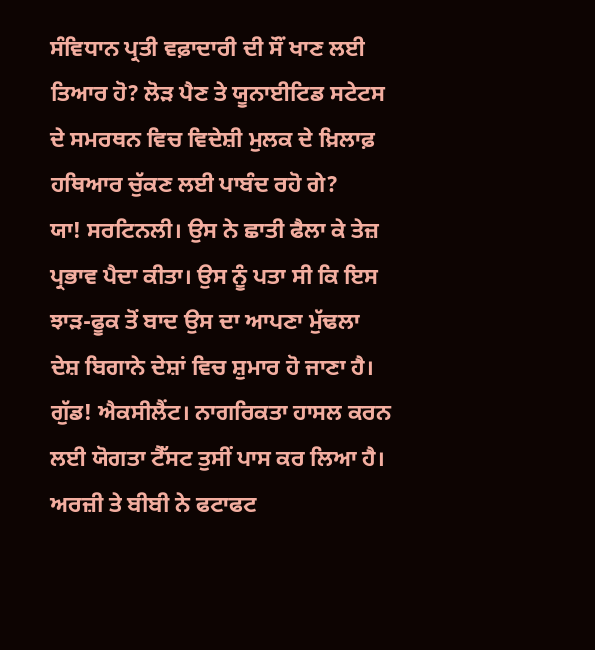ਸੰਵਿਧਾਨ ਪ੍ਰਤੀ ਵਫ਼ਾਦਾਰੀ ਦੀ ਸੌਂ ਖਾਣ ਲਈ ਤਿਆਰ ਹੋ? ਲੋੜ ਪੈਣ ਤੇ ਯੂਨਾਈਟਿਡ ਸਟੇਟਸ ਦੇ ਸਮਰਥਨ ਵਿਚ ਵਿਦੇਸ਼ੀ ਮੁਲਕ ਦੇ ਖ਼ਿਲਾਫ਼ ਹਥਿਆਰ ਚੁੱਕਣ ਲਈ ਪਾਬੰਦ ਰਹੋ ਗੇ?
ਯਾ! ਸਰਟਿਨਲੀ। ਉਸ ਨੇ ਛਾਤੀ ਫੈਲਾ ਕੇ ਤੇਜ਼ ਪ੍ਰਭਾਵ ਪੈਦਾ ਕੀਤਾ। ਉਸ ਨੂੰ ਪਤਾ ਸੀ ਕਿ ਇਸ ਝਾੜ-ਫੂਕ ਤੋਂ ਬਾਦ ਉਸ ਦਾ ਆਪਣਾ ਮੁੱਢਲਾ ਦੇਸ਼ ਬਿਗਾਨੇ ਦੇਸ਼ਾਂ ਵਿਚ ਸ਼ੁਮਾਰ ਹੋ ਜਾਣਾ ਹੈ।
ਗੁੱਡ! ਐਕਸੀਲੈਂਟ। ਨਾਗਰਿਕਤਾ ਹਾਸਲ ਕਰਨ ਲਈ ਯੋਗਤਾ ਟੈੱਸਟ ਤੁਸੀਂ ਪਾਸ ਕਰ ਲਿਆ ਹੈ। ਅਰਜ਼ੀ ਤੇ ਬੀਬੀ ਨੇ ਫਟਾਫਟ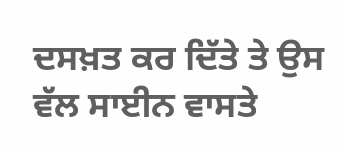ਦਸਖ਼ਤ ਕਰ ਦਿੱਤੇ ਤੇ ਉਸ ਵੱਲ ਸਾਈਨ ਵਾਸਤੇ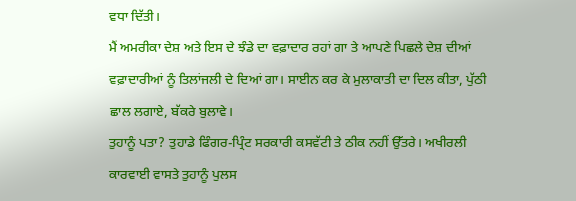ਵਧਾ ਦਿੱਤੀ।
ਮੈਂ ਅਮਰੀਕਾ ਦੇਸ਼ ਅਤੇ ਇਸ ਦੇ ਝੰਡੇ ਦਾ ਵਫ਼ਾਦਾਰ ਰਹਾਂ ਗਾ ਤੇ ਆਪਣੇ ਪਿਛਲੇ ਦੇਸ਼ ਦੀਆਂ ਵਫ਼ਾਦਾਰੀਆਂ ਨੂੰ ਤਿਲਾਂਜਲੀ ਦੇ ਦਿਆਂ ਗਾ। ਸਾਈਨ ਕਰ ਕੇ ਮੁਲਾਕਾਤੀ ਦਾ ਦਿਲ ਕੀਤਾ, ਪੁੱਠੀ ਛਾਲ ਲਗਾਏ, ਬੱਕਰੇ ਬੁਲਾਵੇ।
ਤੁਹਾਨੂੰ ਪਤਾ? ਤੁਹਾਡੇ ਫਿੰਗਰ-ਪ੍ਰਿੰਟ ਸਰਕਾਰੀ ਕਸਵੱਟੀ ਤੇ ਠੀਕ ਨਹੀਂ ਉੱਤਰੇ। ਅਖੀਰਲੀ ਕਾਰਵਾਈ ਵਾਸਤੇ ਤੁਹਾਨੂੰ ਪੁਲਸ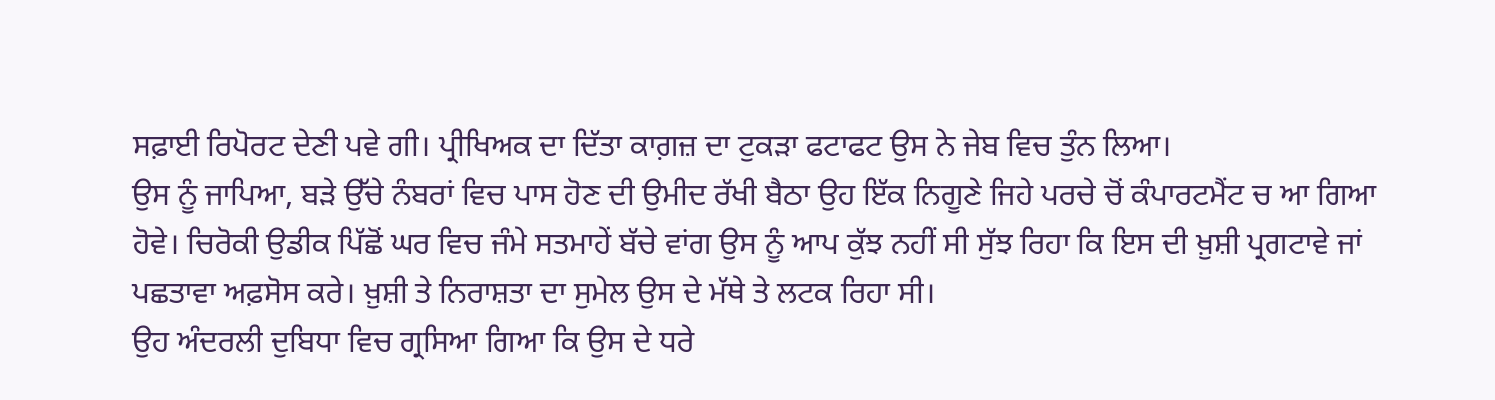ਸਫ਼ਾਈ ਰਿਪੋਰਟ ਦੇਣੀ ਪਵੇ ਗੀ। ਪ੍ਰੀਖਿਅਕ ਦਾ ਦਿੱਤਾ ਕਾਗ਼ਜ਼ ਦਾ ਟੁਕੜਾ ਫਟਾਫਟ ਉਸ ਨੇ ਜੇਬ ਵਿਚ ਤੁੰਨ ਲਿਆ।
ਉਸ ਨੂੰ ਜਾਪਿਆ, ਬੜੇ ਉੱਚੇ ਨੰਬਰਾਂ ਵਿਚ ਪਾਸ ਹੋਣ ਦੀ ਉਮੀਦ ਰੱਖੀ ਬੈਠਾ ਉਹ ਇੱਕ ਨਿਗੂਣੇ ਜਿਹੇ ਪਰਚੇ ਚੋਂ ਕੰਪਾਰਟਮੈਂਟ ਚ ਆ ਗਿਆ ਹੋਵੇ। ਚਿਰੋਕੀ ਉਡੀਕ ਪਿੱਛੋਂ ਘਰ ਵਿਚ ਜੰਮੇ ਸਤਮਾਹੇਂ ਬੱਚੇ ਵਾਂਗ ਉਸ ਨੂੰ ਆਪ ਕੁੱਝ ਨਹੀਂ ਸੀ ਸੁੱਝ ਰਿਹਾ ਕਿ ਇਸ ਦੀ ਖ਼ੁਸ਼ੀ ਪ੍ਰਗਟਾਵੇ ਜਾਂ ਪਛਤਾਵਾ ਅਫ਼ਸੋਸ ਕਰੇ। ਖ਼ੁਸ਼ੀ ਤੇ ਨਿਰਾਸ਼ਤਾ ਦਾ ਸੁਮੇਲ ਉਸ ਦੇ ਮੱਥੇ ਤੇ ਲਟਕ ਰਿਹਾ ਸੀ।
ਉਹ ਅੰਦਰਲੀ ਦੁਬਿਧਾ ਵਿਚ ਗ੍ਰਸਿਆ ਗਿਆ ਕਿ ਉਸ ਦੇ ਧਰੇ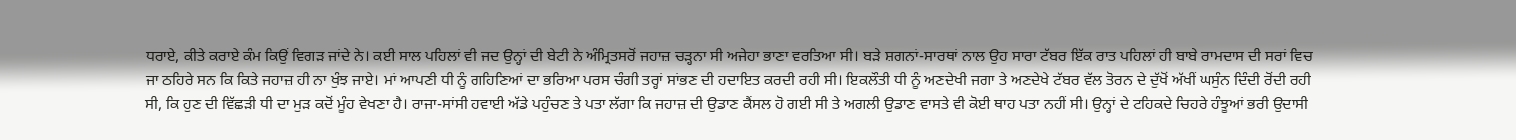ਧਰਾਏ, ਕੀਤੇ ਕਰਾਏ ਕੰਮ ਕਿਉਂ ਵਿਗੜ ਜਾਂਦੇ ਨੇ। ਕਈ ਸਾਲ ਪਹਿਲਾਂ ਵੀ ਜਦ ਉਨ੍ਹਾਂ ਦੀ ਬੇਟੀ ਨੇ ਅੰਮ੍ਰਿਤਸਰੋਂ ਜਹਾਜ਼ ਚੜ੍ਹਨਾ ਸੀ ਅਜੇਹਾ ਭਾਣਾ ਵਰਤਿਆ ਸੀ। ਬੜੇ ਸ਼ਗਨਾਂ-ਸਾਰਥਾਂ ਨਾਲ ਉਹ ਸਾਰਾ ਟੱਬਰ ਇੱਕ ਰਾਤ ਪਹਿਲਾਂ ਹੀ ਬਾਬੇ ਰਾਮਦਾਸ ਦੀ ਸਰਾਂ ਵਿਚ ਜਾ ਠਹਿਰੇ ਸਨ ਕਿ ਕਿਤੇ ਜਹਾਜ਼ ਹੀ ਨਾ ਖੁੰਝ ਜਾਏ। ਮਾਂ ਆਪਣੀ ਧੀ ਨੂੰ ਗਹਿਣਿਆਂ ਦਾ ਭਰਿਆ ਪਰਸ ਚੰਗੀ ਤਰ੍ਹਾਂ ਸਾਂਭਣ ਦੀ ਹਦਾਇਤ ਕਰਦੀ ਰਹੀ ਸੀ। ਇਕਲੌਤੀ ਧੀ ਨੂੰ ਅਣਦੇਖੀ ਜਗਾ ਤੇ ਅਣਦੇਖੇ ਟੱਬਰ ਵੱਲ ਤੋਰਨ ਦੇ ਦੁੱਖੋਂ ਅੱਖੀਂ ਘਸੁੰਨ ਦਿੰਦੀ ਰੋਂਦੀ ਰਹੀ ਸੀ, ਕਿ ਹੁਣ ਦੀ ਵਿੱਛੜੀ ਧੀ ਦਾ ਮੁੜ ਕਦੋਂ ਮੂੰਹ ਵੇਖਣਾ ਹੈ। ਰਾਜਾ-ਸਾਂਸੀ ਹਵਾਈ ਅੱਡੇ ਪਹੁੰਚਣ ਤੇ ਪਤਾ ਲੱਗਾ ਕਿ ਜਹਾਜ਼ ਦੀ ਉਡਾਣ ਕੈਂਸਲ ਹੋ ਗਈ ਸੀ ਤੇ ਅਗਲੀ ਉਡਾਣ ਵਾਸਤੇ ਵੀ ਕੋਈ ਥਾਹ ਪਤਾ ਨਹੀਂ ਸੀ। ਉਨ੍ਹਾਂ ਦੇ ਟਹਿਕਦੇ ਚਿਹਰੇ ਹੰਝੂਆਂ ਭਰੀ ਉਦਾਸੀ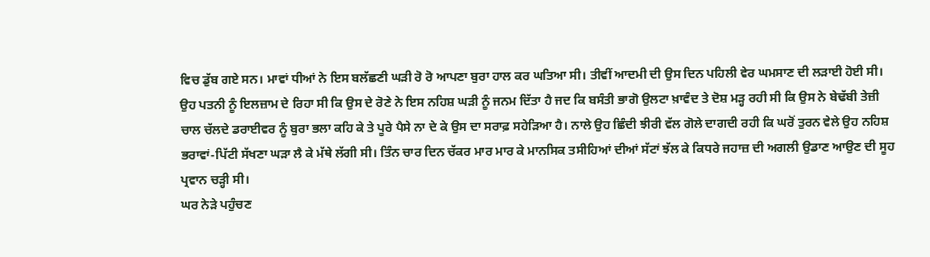ਵਿਚ ਡੁੱਬ ਗਏ ਸਨ। ਮਾਵਾਂ ਧੀਆਂ ਨੇ ਇਸ ਬਲੱਛਣੀ ਘੜੀ ਰੋ ਰੋ ਆਪਣਾ ਬੁਰਾ ਹਾਲ ਕਰ ਘਤਿਆ ਸੀ। ਤੀਵੀਂ ਆਦਮੀ ਦੀ ਉਸ ਦਿਨ ਪਹਿਲੀ ਵੇਰ ਘਮਸਾਣ ਦੀ ਲੜਾਈ ਹੋਈ ਸੀ। ਉਹ ਪਤਨੀ ਨੂੰ ਇਲਜ਼ਾਮ ਦੇ ਰਿਹਾ ਸੀ ਕਿ ਉਸ ਦੇ ਰੋਣੇ ਨੇ ਇਸ ਨਹਿਸ਼ ਘੜੀ ਨੂੰ ਜਨਮ ਦਿੱਤਾ ਹੈ ਜਦ ਕਿ ਬਸੰਤੀ ਭਾਗੋ ਉਲਟਾ ਖ਼ਾਵੰਦ ਤੇ ਦੋਸ਼ ਮੜ੍ਹ ਰਹੀ ਸੀ ਕਿ ਉਸ ਨੇ ਬੇਢੱਬੀ ਤੇਜ਼ੀ ਚਾਲ ਚੱਲਦੇ ਡਰਾਈਵਰ ਨੂੰ ਬੁਰਾ ਭਲਾ ਕਹਿ ਕੇ ਤੇ ਪੂਰੇ ਪੈਸੇ ਨਾ ਦੇ ਕੇ ਉਸ ਦਾ ਸਰਾਫ਼ ਸਹੇੜਿਆ ਹੈ। ਨਾਲੇ ਉਹ ਛਿੰਦੀ ਝੀਰੀ ਵੱਲ ਗੋਲੇ ਦਾਗਦੀ ਰਹੀ ਕਿ ਘਰੋਂ ਤੁਰਨ ਵੇਲੇ ਉਹ ਨਹਿਸ਼ ਭਰਾਵਾਂ-ਪਿੱਟੀ ਸੱਖਣਾ ਘੜਾ ਲੈ ਕੇ ਮੱਥੇ ਲੱਗੀ ਸੀ। ਤਿੰਨ ਚਾਰ ਦਿਨ ਚੱਕਰ ਮਾਰ ਮਾਰ ਕੇ ਮਾਨਸਿਕ ਤਸੀਹਿਆਂ ਦੀਆਂ ਸੱਟਾਂ ਝੱਲ ਕੇ ਕਿਧਰੇ ਜਹਾਜ਼ ਦੀ ਅਗਲੀ ਉਡਾਣ ਆਉਣ ਦੀ ਸੂਹ ਪ੍ਰਵਾਨ ਚੜ੍ਹੀ ਸੀ।
ਘਰ ਨੇੜੇ ਪਹੁੰਚਣ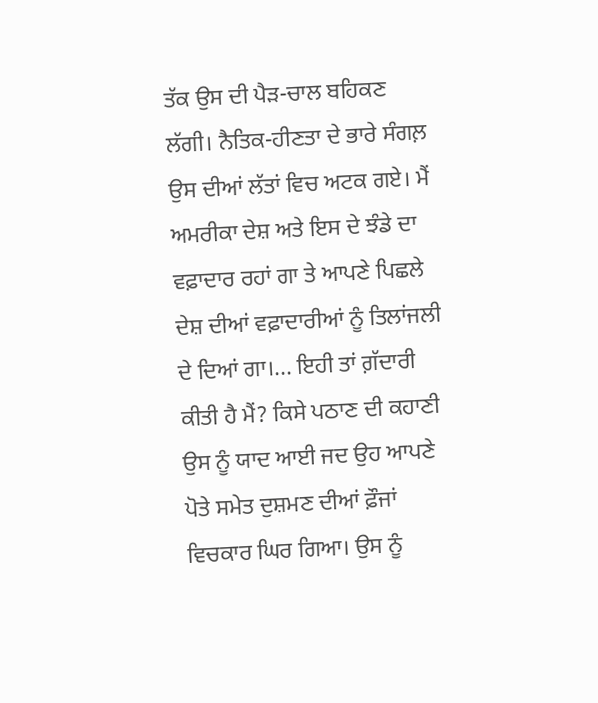ਤੱਕ ਉਸ ਦੀ ਪੈੜ-ਚਾਲ ਬਹਿਕਣ ਲੱਗੀ। ਨੈਤਿਕ-ਹੀਣਤਾ ਦੇ ਭਾਰੇ ਸੰਗਲ਼ ਉਸ ਦੀਆਂ ਲੱਤਾਂ ਵਿਚ ਅਟਕ ਗਏ। ਮੈਂ ਅਮਰੀਕਾ ਦੇਸ਼ ਅਤੇ ਇਸ ਦੇ ਝੰਡੇ ਦਾ ਵਫ਼ਾਦਾਰ ਰਹਾਂ ਗਾ ਤੇ ਆਪਣੇ ਪਿਛਲੇ ਦੇਸ਼ ਦੀਆਂ ਵਫ਼ਾਦਾਰੀਆਂ ਨੂੰ ਤਿਲਾਂਜਲੀ ਦੇ ਦਿਆਂ ਗਾ।... ਇਹੀ ਤਾਂ ਗ਼ੱਦਾਰੀ ਕੀਤੀ ਹੈ ਮੈਂ? ਕਿਸੇ ਪਠਾਣ ਦੀ ਕਹਾਣੀ ਉਸ ਨੂੰ ਯਾਦ ਆਈ ਜਦ ਉਹ ਆਪਣੇ ਪੋਤੇ ਸਮੇਤ ਦੁਸ਼ਮਣ ਦੀਆਂ ਫ਼ੌਜਾਂ ਵਿਚਕਾਰ ਘਿਰ ਗਿਆ। ਉਸ ਨੂੰ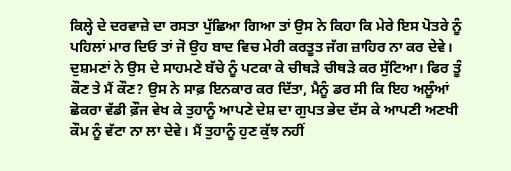ਕਿਲ੍ਹੇ ਦੇ ਦਰਵਾਜ਼ੇ ਦਾ ਰਸਤਾ ਪੁੱਛਿਆ ਗਿਆ ਤਾਂ ਉਸ ਨੇ ਕਿਹਾ ਕਿ ਮੇਰੇ ਇਸ ਪੋਤਰੇ ਨੂੰ ਪਹਿਲਾਂ ਮਾਰ ਦਿਓ ਤਾਂ ਜੋ ਉਹ ਬਾਦ ਵਿਚ ਮੇਰੀ ਕਰਤੂਤ ਜੱਗ ਜ਼ਾਹਿਰ ਨਾ ਕਰ ਦੇਵੇ। ਦੁਸ਼ਮਣਾਂ ਨੇ ਉਸ ਦੇ ਸਾਹਮਣੇ ਬੱਚੇ ਨੂੰ ਪਟਕਾ ਕੇ ਚੀਥੜੇ ਚੀਥੜੇ ਕਰ ਸੁੱਟਿਆ। ਫਿਰ ਤੂੰ ਕੌਣ ਤੇ ਮੈਂ ਕੌਣ? ਉਸ ਨੇ ਸਾਫ਼ ਇਨਕਾਰ ਕਰ ਦਿੱਤਾ, ਮੈਨੂੰ ਡਰ ਸੀ ਕਿ ਇਹ ਅਲੂੰਆਂ ਛੋਕਰਾ ਵੱਡੀ ਫ਼ੌਜ ਵੇਖ ਕੇ ਤੁਹਾਨੂੰ ਆਪਣੇ ਦੇਸ਼ ਦਾ ਗੁਪਤ ਭੇਦ ਦੱਸ ਕੇ ਆਪਣੀ ਅਣਖੀ ਕੌਮ ਨੂੰ ਵੱਟਾ ਨਾ ਲਾ ਦੇਵੇ। ਮੈਂ ਤੁਹਾਨੂੰ ਹੁਣ ਕੁੱਝ ਨਹੀਂ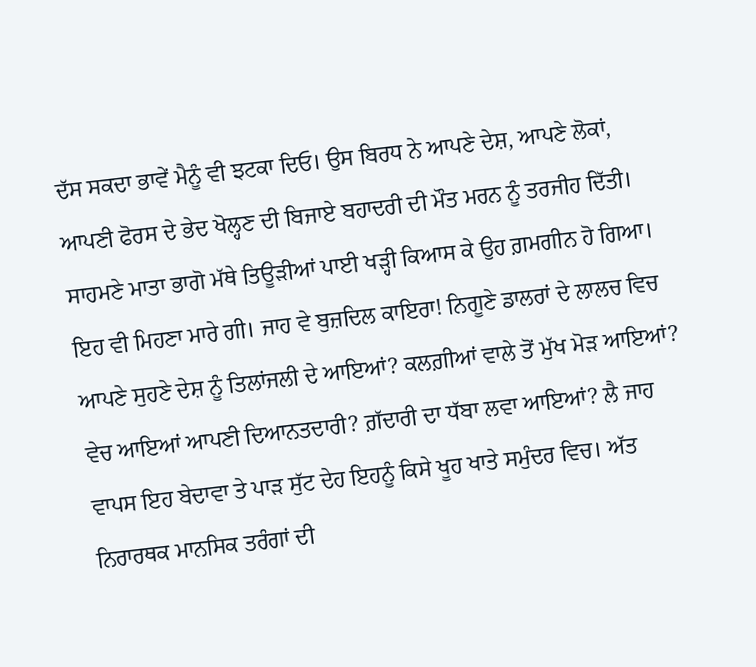ਦੱਸ ਸਕਦਾ ਭਾਵੇਂ ਮੈਨੂੰ ਵੀ ਝਟਕਾ ਦਿਓ। ਉਸ ਬਿਰਧ ਨੇ ਆਪਣੇ ਦੇਸ਼, ਆਪਣੇ ਲੋਕਾਂ, ਆਪਣੀ ਫੋਰਸ ਦੇ ਭੇਦ ਖੋਲ੍ਹਣ ਦੀ ਬਿਜਾਏ ਬਹਾਦਰੀ ਦੀ ਮੌਤ ਮਰਨ ਨੂੰ ਤਰਜੀਹ ਦਿੱਤੀ।
ਸਾਹਮਣੇ ਮਾਤਾ ਭਾਗੋ ਮੱਥੇ ਤਿਊੜੀਆਂ ਪਾਈ ਖੜ੍ਹੀ ਕਿਆਸ ਕੇ ਉਹ ਗ਼ਮਗੀਨ ਹੋ ਗਿਆ। ਇਹ ਵੀ ਮਿਹਣਾ ਮਾਰੇ ਗੀ। ਜਾਹ ਵੇ ਬੁਜ਼ਦਿਲ ਕਾਇਰਾ! ਨਿਗੂਣੇ ਡਾਲਰਾਂ ਦੇ ਲਾਲਚ ਵਿਚ ਆਪਣੇ ਸੁਹਣੇ ਦੇਸ਼ ਨੂੰ ਤਿਲਾਂਜਲੀ ਦੇ ਆਇਆਂ? ਕਲਗ਼ੀਆਂ ਵਾਲੇ ਤੋਂ ਮੁੱਖ ਮੋੜ ਆਇਆਂ? ਵੇਚ ਆਇਆਂ ਆਪਣੀ ਦਿਆਨਤਦਾਰੀ? ਗ਼ੱਦਾਰੀ ਦਾ ਧੱਬਾ ਲਵਾ ਆਇਆਂ? ਲੈ ਜਾਹ ਵਾਪਸ ਇਹ ਬੇਦਾਵਾ ਤੇ ਪਾੜ ਸੁੱਟ ਦੇਹ ਇਹਨੂੰ ਕਿਸੇ ਖੂਹ ਖਾਤੇ ਸਮੁੰਦਰ ਵਿਚ। ਅੱਤ ਨਿਰਾਰਥਕ ਮਾਨਸਿਕ ਤਰੰਗਾਂ ਦੀ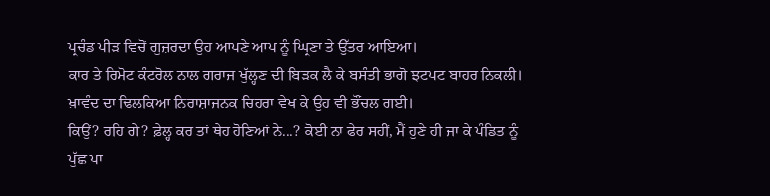ਪ੍ਰਚੰਡ ਪੀੜ ਵਿਚੋਂ ਗੁਜ਼ਰਦਾ ਉਹ ਆਪਣੇ ਆਪ ਨੂੰ ਘ੍ਰਿਣਾ ਤੇ ਉੱਤਰ ਆਇਆ।
ਕਾਰ ਤੇ ਰਿਮੋਟ ਕੰਟਰੋਲ ਨਾਲ ਗਰਾਜ ਖੁੱਲ੍ਹਣ ਦੀ ਬਿੜਕ ਲੈ ਕੇ ਬਸੰਤੀ ਭਾਗੋ ਝਟਪਟ ਬਾਹਰ ਨਿਕਲੀ। ਖ਼ਾਵੰਦ ਦਾ ਢਿਲਕਿਆ ਨਿਰਾਸ਼ਾਜਨਕ ਚਿਹਰਾ ਵੇਖ ਕੇ ਉਹ ਵੀ ਭੌਂਚਲ ਗਈ।
ਕਿਉਂ? ਰਹਿ ਗੇ? ਫ਼ੇਲ੍ਹ ਕਰ ਤਾਂ ਥੇਹ ਹੋਣਿਆਂ ਨੇ...? ਕੋਈ ਨਾ ਫੇਰ ਸਹੀਂ, ਮੈਂ ਹੁਣੇ ਹੀ ਜਾ ਕੇ ਪੰਡਿਤ ਨੂੰ ਪੁੱਛ ਪਾ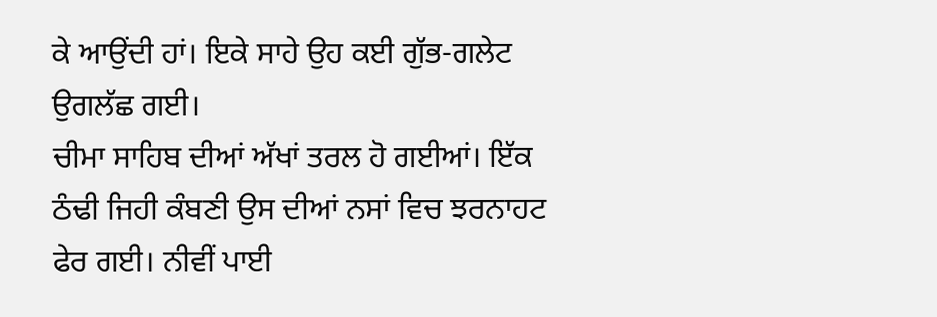ਕੇ ਆਉਂਦੀ ਹਾਂ। ਇਕੇ ਸਾਹੇ ਉਹ ਕਈ ਗੁੱਭ-ਗਲੇਟ ਉਗਲੱਛ ਗਈ।
ਚੀਮਾ ਸਾਹਿਬ ਦੀਆਂ ਅੱਖਾਂ ਤਰਲ ਹੋ ਗਈਆਂ। ਇੱਕ ਠੰਢੀ ਜਿਹੀ ਕੰਬਣੀ ਉਸ ਦੀਆਂ ਨਸਾਂ ਵਿਚ ਝਰਨਾਹਟ ਫੇਰ ਗਈ। ਨੀਵੀਂ ਪਾਈ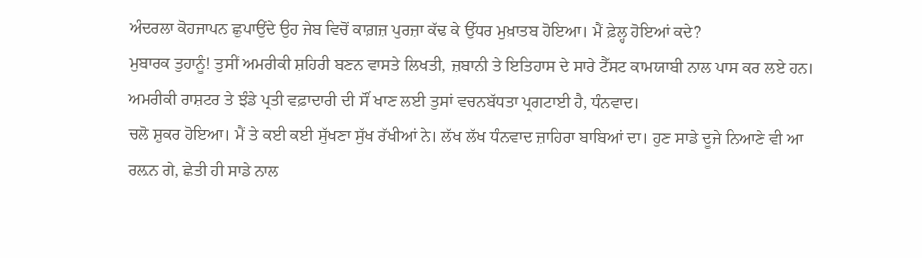ਅੰਦਰਲਾ ਕੋਹਜਾਪਨ ਛੁਪਾਉਂਦੇ ਉਹ ਜੇਬ ਵਿਚੋਂ ਕਾਗ਼ਜ਼ ਪੁਰਜ਼ਾ ਕੱਢ ਕੇ ਉੱਧਰ ਮੁਖ਼ਾਤਬ ਹੋਇਆ। ਮੈਂ ਫ਼ੇਲ੍ਹ ਹੋਇਆਂ ਕਦੇ?
ਮੁਬਾਰਕ ਤੁਹਾਨੂੰ! ਤੁਸੀਂ ਅਮਰੀਕੀ ਸ਼ਹਿਰੀ ਬਣਨ ਵਾਸਤੇ ਲਿਖਤੀ, ਜ਼ਬਾਨੀ ਤੇ ਇਤਿਹਾਸ ਦੇ ਸਾਰੇ ਟੈੱਸਟ ਕਾਮਯਾਬੀ ਨਾਲ ਪਾਸ ਕਰ ਲਏ ਹਨ। ਅਮਰੀਕੀ ਰਾਸ਼ਟਰ ਤੇ ਝੰਡੇ ਪ੍ਰਤੀ ਵਫ਼ਾਦਾਰੀ ਦੀ ਸੌਂ ਖਾਣ ਲਈ ਤੁਸਾਂ ਵਚਨਬੱਧਤਾ ਪ੍ਰਗਟਾਈ ਹੈ, ਧੰਨਵਾਦ।
ਚਲੋ ਸ਼ੁਕਰ ਹੋਇਆ। ਮੈਂ ਤੇ ਕਈ ਕਈ ਸੁੱਖਣਾ ਸੁੱਖ ਰੱਖੀਆਂ ਨੇ। ਲੱਖ ਲੱਖ ਧੰਨਵਾਦ ਜ਼ਾਹਿਰਾ ਬਾਬਿਆਂ ਦਾ। ਹੁਣ ਸਾਡੇ ਦੂਜੇ ਨਿਆਣੇ ਵੀ ਆ ਰਲ਼ਨ ਗੇ, ਛੇਤੀ ਹੀ ਸਾਡੇ ਨਾਲ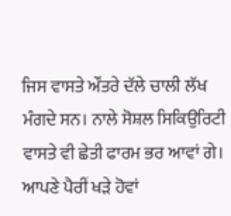ਜਿਸ ਵਾਸਤੇ ਔਂਤਰੇ ਦੱਲੇ ਚਾਲੀ ਲੱਖ ਮੰਗਦੇ ਸਨ। ਨਾਲੇ ਸੋਸ਼ਲ ਸਿਕਿਉਰਿਟੀ ਵਾਸਤੇ ਵੀ ਛੇਤੀ ਫਾਰਮ ਭਰ ਆਵਾਂ ਗੇ। ਆਪਣੇ ਪੈਰੀਂ ਖੜੇ ਹੋਵਾਂ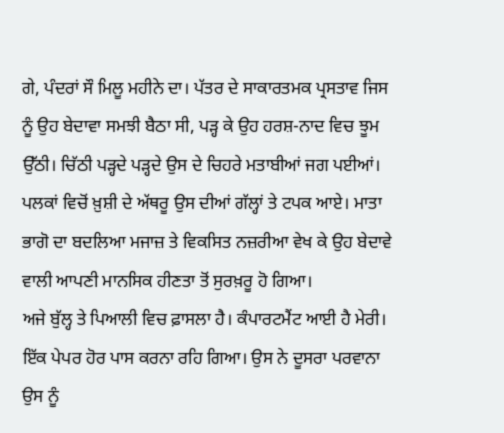ਗੇ, ਪੰਦਰਾਂ ਸੌ ਮਿਲੂ ਮਹੀਨੇ ਦਾ। ਪੱਤਰ ਦੇ ਸਾਕਾਰਤਮਕ ਪ੍ਰਸਤਾਵ ਜਿਸ ਨੂੰ ਉਹ ਬੇਦਾਵਾ ਸਮਝੀ ਬੈਠਾ ਸੀ, ਪੜ੍ਹ ਕੇ ਉਹ ਹਰਸ਼-ਨਾਦ ਵਿਚ ਝੂਮ ਉੱਠੀ। ਚਿੱਠੀ ਪੜ੍ਹਦੇ ਪੜ੍ਹਦੇ ਉਸ ਦੇ ਚਿਹਰੇ ਮਤਾਬੀਆਂ ਜਗ ਪਈਆਂ। ਪਲਕਾਂ ਵਿਚੋਂ ਖ਼ੁਸ਼ੀ ਦੇ ਅੱਥਰੂ ਉਸ ਦੀਆਂ ਗੱਲ੍ਹਾਂ ਤੇ ਟਪਕ ਆਏ। ਮਾਤਾ ਭਾਗੋ ਦਾ ਬਦਲਿਆ ਮਜਾਜ਼ ਤੇ ਵਿਕਸਿਤ ਨਜ਼ਰੀਆ ਵੇਖ ਕੇ ਉਹ ਬੇਦਾਵੇ ਵਾਲੀ ਆਪਣੀ ਮਾਨਸਿਕ ਹੀਣਤਾ ਤੋਂ ਸੁਰਖ਼ਰੂ ਹੋ ਗਿਆ।
ਅਜੇ ਬੁੱਲ੍ਹ ਤੇ ਪਿਆਲੀ ਵਿਚ ਫ਼ਾਸਲਾ ਹੈ। ਕੰਪਾਰਟਮੈਂਟ ਆਈ ਹੈ ਮੇਰੀ। ਇੱਕ ਪੇਪਰ ਹੋਰ ਪਾਸ ਕਰਨਾ ਰਹਿ ਗਿਆ। ਉਸ ਨੇ ਦੂਸਰਾ ਪਰਵਾਨਾ ਉਸ ਨੂੰ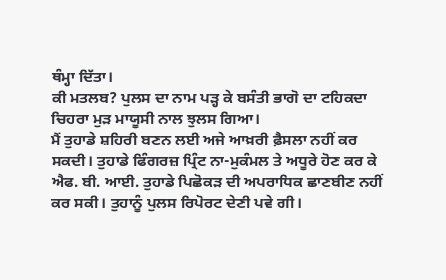ਥੰਮ੍ਹਾ ਦਿੱਤਾ।
ਕੀ ਮਤਲਬ? ਪੁਲਸ ਦਾ ਨਾਮ ਪੜ੍ਹ ਕੇ ਬਸੰਤੀ ਭਾਗੋ ਦਾ ਟਹਿਕਦਾ ਚਿਹਰਾ ਮੁੜ ਮਾਯੂਸੀ ਨਾਲ ਝੁਲਸ ਗਿਆ।
ਮੈਂ ਤੁਹਾਡੇ ਸ਼ਹਿਰੀ ਬਣਨ ਲਈ ਅਜੇ ਆਖ਼ਰੀ ਫ਼ੈਸਲਾ ਨਹੀਂ ਕਰ ਸਕਦੀ। ਤੁਹਾਡੇ ਫਿੰਗਰਜ਼ ਪ੍ਰਿੰਟ ਨਾ-ਮੁਕੰਮਲ ਤੇ ਅਧੂਰੇ ਹੋਣ ਕਰ ਕੇ ਐਫ. ਬੀ. ਆਈ. ਤੁਹਾਡੇ ਪਿਛੋਕੜ ਦੀ ਅਪਰਾਧਿਕ ਛਾਣਬੀਣ ਨਹੀਂ ਕਰ ਸਕੀ। ਤੁਹਾਨੂੰ ਪੁਲਸ ਰਿਪੋਰਟ ਦੇਣੀ ਪਵੇ ਗੀ।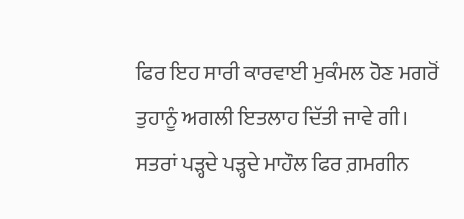ਫਿਰ ਇਹ ਸਾਰੀ ਕਾਰਵਾਈ ਮੁਕੰਮਲ ਹੋਣ ਮਗਰੋਂ ਤੁਹਾਨੂੰ ਅਗਲੀ ਇਤਲਾਹ ਦਿੱਤੀ ਜਾਵੇ ਗੀ।
ਸਤਰਾਂ ਪੜ੍ਹਦੇ ਪੜ੍ਹਦੇ ਮਾਹੌਲ ਫਿਰ ਗ਼ਮਗੀਨ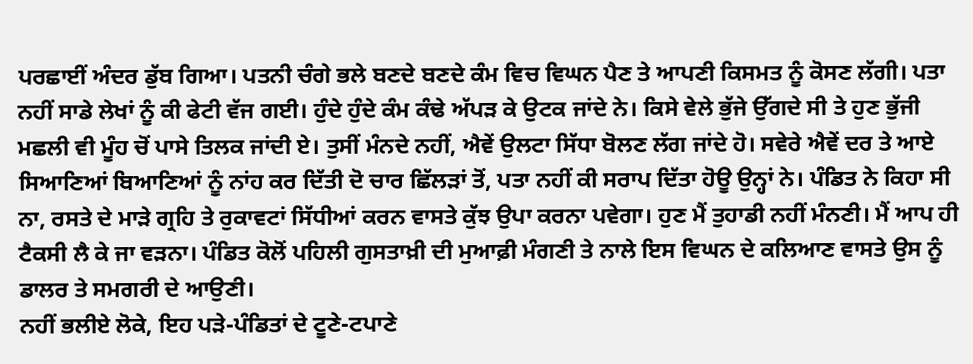ਪਰਛਾਈਂ ਅੰਦਰ ਡੁੱਬ ਗਿਆ। ਪਤਨੀ ਚੰਗੇ ਭਲੇ ਬਣਦੇ ਬਣਦੇ ਕੰਮ ਵਿਚ ਵਿਘਨ ਪੈਣ ਤੇ ਆਪਣੀ ਕਿਸਮਤ ਨੂੰ ਕੋਸਣ ਲੱਗੀ। ਪਤਾ ਨਹੀਂ ਸਾਡੇ ਲੇਖਾਂ ਨੂੰ ਕੀ ਫੇਟੀ ਵੱਜ ਗਈ। ਹੁੰਦੇ ਹੁੰਦੇ ਕੰਮ ਕੰਢੇ ਅੱਪੜ ਕੇ ਉਟਕ ਜਾਂਦੇ ਨੇ। ਕਿਸੇ ਵੇਲੇ ਭੁੱਜੇ ਉੱਗਦੇ ਸੀ ਤੇ ਹੁਣ ਭੁੱਜੀ ਮਛਲੀ ਵੀ ਮੂੰਹ ਚੋਂ ਪਾਸੇ ਤਿਲਕ ਜਾਂਦੀ ਏ। ਤੁਸੀਂ ਮੰਨਦੇ ਨਹੀਂ, ਐਵੇਂ ਉਲਟਾ ਸਿੱਧਾ ਬੋਲਣ ਲੱਗ ਜਾਂਦੇ ਹੋ। ਸਵੇਰੇ ਐਵੇਂ ਦਰ ਤੇ ਆਏ ਸਿਆਣਿਆਂ ਬਿਆਣਿਆਂ ਨੂੰ ਨਾਂਹ ਕਰ ਦਿੱਤੀ ਦੋ ਚਾਰ ਛਿੱਲੜਾਂ ਤੋਂ, ਪਤਾ ਨਹੀਂ ਕੀ ਸਰਾਪ ਦਿੱਤਾ ਹੋਊ ਉਨ੍ਹਾਂ ਨੇ। ਪੰਡਿਤ ਨੇ ਕਿਹਾ ਸੀ ਨਾ, ਰਸਤੇ ਦੇ ਮਾੜੇ ਗ੍ਰਹਿ ਤੇ ਰੁਕਾਵਟਾਂ ਸਿੱਧੀਆਂ ਕਰਨ ਵਾਸਤੇ ਕੁੱਝ ਉਪਾ ਕਰਨਾ ਪਵੇਗਾ। ਹੁਣ ਮੈਂ ਤੁਹਾਡੀ ਨਹੀਂ ਮੰਨਣੀ। ਮੈਂ ਆਪ ਹੀ ਟੈਕਸੀ ਲੈ ਕੇ ਜਾ ਵੜਨਾ। ਪੰਡਿਤ ਕੋਲੋਂ ਪਹਿਲੀ ਗੁਸਤਾਖ਼ੀ ਦੀ ਮੁਆਫ਼ੀ ਮੰਗਣੀ ਤੇ ਨਾਲੇ ਇਸ ਵਿਘਨ ਦੇ ਕਲਿਆਣ ਵਾਸਤੇ ਉਸ ਨੂੰ ਡਾਲਰ ਤੇ ਸਮਗਰੀ ਦੇ ਆਉਣੀ।
ਨਹੀਂ ਭਲੀਏ ਲੋਕੇ, ਇਹ ਪੜੇ-ਪੰਡਿਤਾਂ ਦੇ ਟੂਣੇ-ਟਪਾਣੇ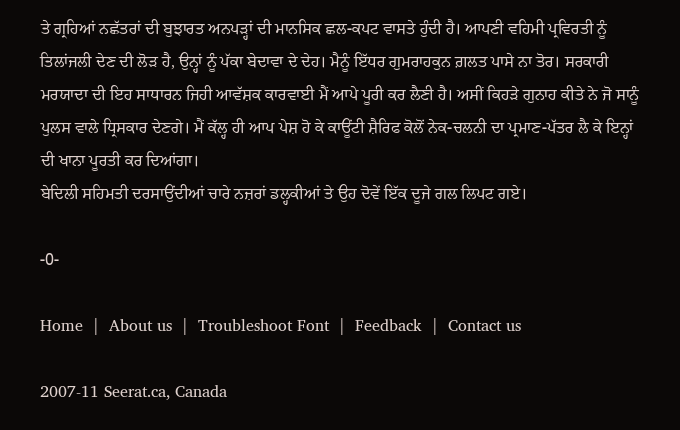ਤੇ ਗ੍ਰਹਿਆਂ ਨਛੱਤਰਾਂ ਦੀ ਬੁਝਾਰਤ ਅਨਪੜ੍ਹਾਂ ਦੀ ਮਾਨਸਿਕ ਛਲ-ਕਪਟ ਵਾਸਤੇ ਹੁੰਦੀ ਹੈ। ਆਪਣੀ ਵਹਿਮੀ ਪ੍ਰਵਿਰਤੀ ਨੂੰ ਤਿਲਾਂਜਲੀ ਦੇਣ ਦੀ ਲੋੜ ਹੈ, ਉਨ੍ਹਾਂ ਨੂੰ ਪੱਕਾ ਬੇਦਾਵਾ ਦੇ ਦੇਹ। ਮੈਨੂੰ ਇੱਧਰ ਗੁਮਰਾਹਕੁਨ ਗ਼ਲਤ ਪਾਸੇ ਨਾ ਤੋਰ। ਸਰਕਾਰੀ ਮਰਯਾਦਾ ਦੀ ਇਹ ਸਾਧਾਰਨ ਜਿਹੀ ਆਵੱਸ਼ਕ ਕਾਰਵਾਈ ਮੈਂ ਆਪੇ ਪੂਰੀ ਕਰ ਲੈਣੀ ਹੈ। ਅਸੀਂ ਕਿਹੜੇ ਗੁਨਾਹ ਕੀਤੇ ਨੇ ਜੋ ਸਾਨੂੰ ਪੁਲਸ ਵਾਲੇ ਧ੍ਰਿਸਕਾਰ ਦੇਣਗੇ। ਮੈਂ ਕੱਲ੍ਹ ਹੀ ਆਪ ਪੇਸ਼ ਹੋ ਕੇ ਕਾਊਂਟੀ ਸ਼ੈਰਿਫ ਕੋਲੋਂ ਨੇਕ-ਚਲਨੀ ਦਾ ਪ੍ਰਮਾਣ-ਪੱਤਰ ਲੈ ਕੇ ਇਨ੍ਹਾਂ ਦੀ ਖਾਨਾ ਪੂਰਤੀ ਕਰ ਦਿਆਂਗਾ।
ਬੇਦਿਲੀ ਸਹਿਮਤੀ ਦਰਸਾਉਂਦੀਆਂ ਚਾਰੇ ਨਜ਼ਰਾਂ ਡਲ੍ਹਕੀਆਂ ਤੇ ਉਹ ਦੋਵੇਂ ਇੱਕ ਦੂਜੇ ਗਲ ਲਿਪਟ ਗਏ।

-0-

Home  |  About us  |  Troubleshoot Font  |  Feedback  |  Contact us

2007-11 Seerat.ca, Canada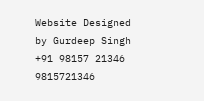Website Designed by Gurdeep Singh +91 98157 21346 9815721346